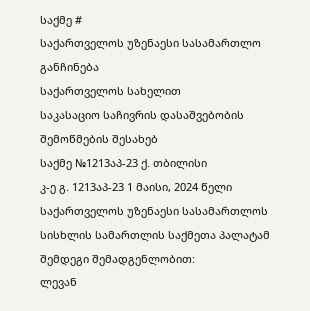საქმე #
საქართველოს უზენაესი სასამართლო
განჩინება
საქართველოს სახელით
საკასაციო საჩივრის დასაშვებობის
შემოწმების შესახებ
საქმე №1213აპ-23 ქ. თბილისი
კ-ე გ. 1213აპ-23 1 მაისი, 2024 წელი
საქართველოს უზენაესი სასამართლოს სისხლის სამართლის საქმეთა პალატამ შემდეგი შემადგენლობით:
ლევან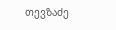თევზაძე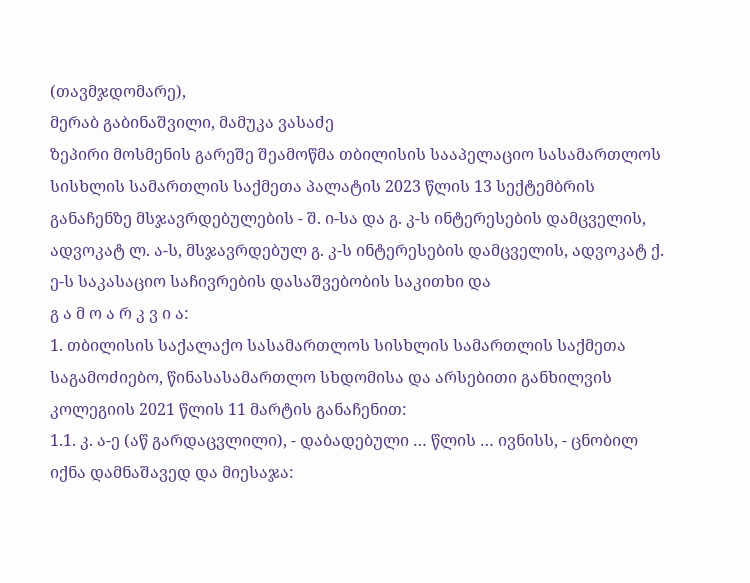(თავმჯდომარე),
მერაბ გაბინაშვილი, მამუკა ვასაძე
ზეპირი მოსმენის გარეშე შეამოწმა თბილისის სააპელაციო სასამართლოს სისხლის სამართლის საქმეთა პალატის 2023 წლის 13 სექტემბრის განაჩენზე მსჯავრდებულების - შ. ი-სა და გ. კ-ს ინტერესების დამცველის, ადვოკატ ლ. ა-ს, მსჯავრდებულ გ. კ-ს ინტერესების დამცველის, ადვოკატ ქ. ე-ს საკასაციო საჩივრების დასაშვებობის საკითხი და
გ ა მ ო ა რ კ ვ ი ა:
1. თბილისის საქალაქო სასამართლოს სისხლის სამართლის საქმეთა საგამოძიებო, წინასასამართლო სხდომისა და არსებითი განხილვის კოლეგიის 2021 წლის 11 მარტის განაჩენით:
1.1. კ. ა-ე (აწ გარდაცვლილი), - დაბადებული … წლის … ივნისს, - ცნობილ იქნა დამნაშავედ და მიესაჯა: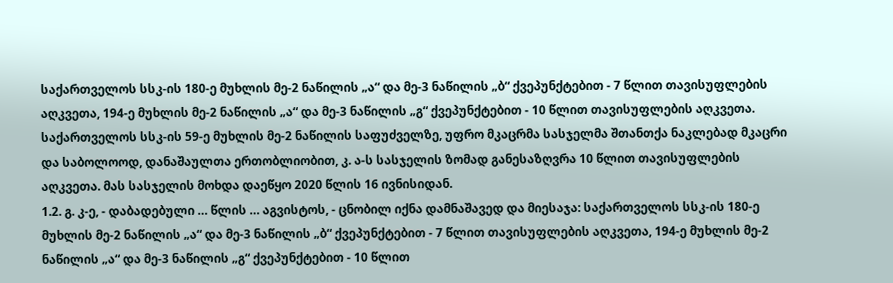საქართველოს სსკ-ის 180-ე მუხლის მე-2 ნაწილის „ა“ და მე-3 ნაწილის „ბ“ ქვეპუნქტებით - 7 წლით თავისუფლების აღკვეთა, 194-ე მუხლის მე-2 ნაწილის „ა“ და მე-3 ნაწილის „გ“ ქვეპუნქტებით - 10 წლით თავისუფლების აღკვეთა. საქართველოს სსკ-ის 59-ე მუხლის მე-2 ნაწილის საფუძველზე, უფრო მკაცრმა სასჯელმა შთანთქა ნაკლებად მკაცრი და საბოლოოდ, დანაშაულთა ერთობლიობით, კ. ა-ს სასჯელის ზომად განესაზღვრა 10 წლით თავისუფლების აღკვეთა. მას სასჯელის მოხდა დაეწყო 2020 წლის 16 ივნისიდან.
1.2. გ. კ-ე, - დაბადებული … წლის … აგვისტოს, - ცნობილ იქნა დამნაშავედ და მიესაჯა: საქართველოს სსკ-ის 180-ე მუხლის მე-2 ნაწილის „ა“ და მე-3 ნაწილის „ბ“ ქვეპუნქტებით - 7 წლით თავისუფლების აღკვეთა, 194-ე მუხლის მე-2 ნაწილის „ა“ და მე-3 ნაწილის „გ“ ქვეპუნქტებით - 10 წლით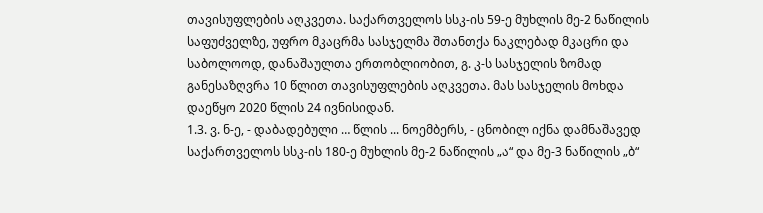თავისუფლების აღკვეთა. საქართველოს სსკ-ის 59-ე მუხლის მე-2 ნაწილის საფუძველზე, უფრო მკაცრმა სასჯელმა შთანთქა ნაკლებად მკაცრი და საბოლოოდ, დანაშაულთა ერთობლიობით, გ. კ-ს სასჯელის ზომად განესაზღვრა 10 წლით თავისუფლების აღკვეთა. მას სასჯელის მოხდა დაეწყო 2020 წლის 24 ივნისიდან.
1.3. ვ. ნ-ე, - დაბადებული … წლის ... ნოემბერს, - ცნობილ იქნა დამნაშავედ საქართველოს სსკ-ის 180-ე მუხლის მე-2 ნაწილის „ა“ და მე-3 ნაწილის „ბ“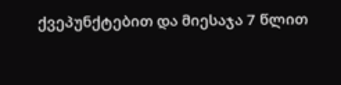ქვეპუნქტებით და მიესაჯა 7 წლით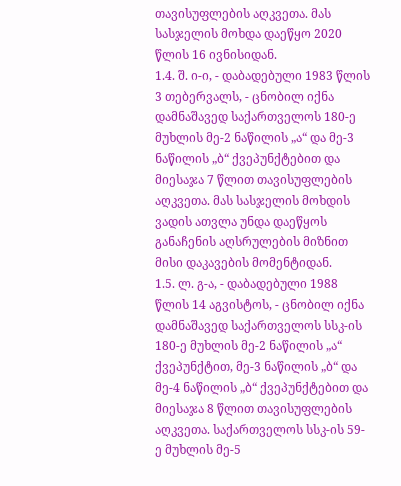თავისუფლების აღკვეთა. მას სასჯელის მოხდა დაეწყო 2020 წლის 16 ივნისიდან.
1.4. შ. ი-ი, - დაბადებული 1983 წლის 3 თებერვალს, - ცნობილ იქნა დამნაშავედ საქართველოს 180-ე მუხლის მე-2 ნაწილის „ა“ და მე-3 ნაწილის „ბ“ ქვეპუნქტებით და მიესაჯა 7 წლით თავისუფლების აღკვეთა. მას სასჯელის მოხდის ვადის ათვლა უნდა დაეწყოს განაჩენის აღსრულების მიზნით მისი დაკავების მომენტიდან.
1.5. ლ. გ-ა, - დაბადებული 1988 წლის 14 აგვისტოს, - ცნობილ იქნა დამნაშავედ საქართველოს სსკ-ის 180-ე მუხლის მე-2 ნაწილის „ა“ ქვეპუნქტით, მე-3 ნაწილის „ბ“ და მე-4 ნაწილის „ბ“ ქვეპუნქტებით და მიესაჯა 8 წლით თავისუფლების აღკვეთა. საქართველოს სსკ-ის 59-ე მუხლის მე-5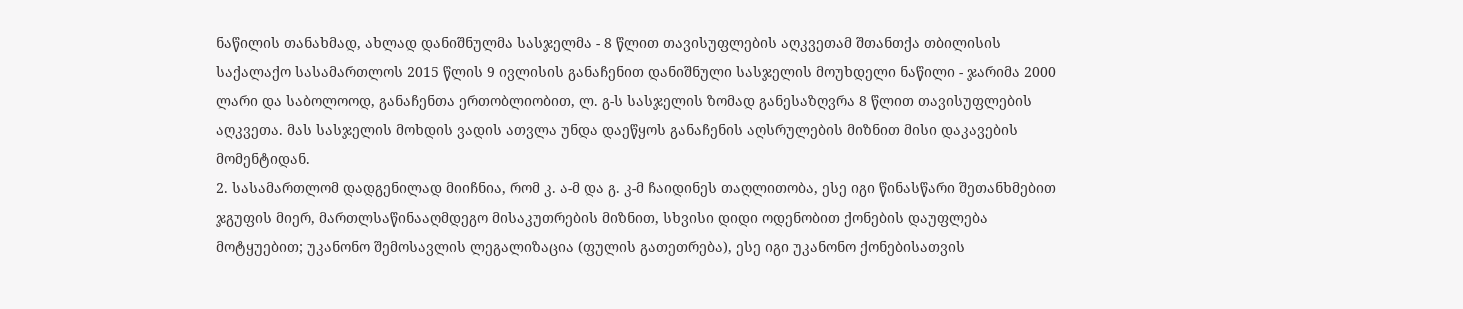ნაწილის თანახმად, ახლად დანიშნულმა სასჯელმა - 8 წლით თავისუფლების აღკვეთამ შთანთქა თბილისის საქალაქო სასამართლოს 2015 წლის 9 ივლისის განაჩენით დანიშნული სასჯელის მოუხდელი ნაწილი - ჯარიმა 2000 ლარი და საბოლოოდ, განაჩენთა ერთობლიობით, ლ. გ-ს სასჯელის ზომად განესაზღვრა 8 წლით თავისუფლების აღკვეთა. მას სასჯელის მოხდის ვადის ათვლა უნდა დაეწყოს განაჩენის აღსრულების მიზნით მისი დაკავების მომენტიდან.
2. სასამართლომ დადგენილად მიიჩნია, რომ კ. ა-მ და გ. კ-მ ჩაიდინეს თაღლითობა, ესე იგი წინასწარი შეთანხმებით ჯგუფის მიერ, მართლსაწინააღმდეგო მისაკუთრების მიზნით, სხვისი დიდი ოდენობით ქონების დაუფლება მოტყუებით; უკანონო შემოსავლის ლეგალიზაცია (ფულის გათეთრება), ესე იგი უკანონო ქონებისათვის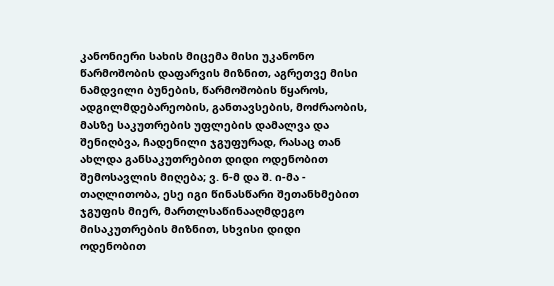კანონიერი სახის მიცემა მისი უკანონო წარმოშობის დაფარვის მიზნით, აგრეთვე მისი ნამდვილი ბუნების, წარმოშობის წყაროს, ადგილმდებარეობის, განთავსების, მოძრაობის, მასზე საკუთრების უფლების დამალვა და შენიღბვა, ჩადენილი ჯგუფურად, რასაც თან ახლდა განსაკუთრებით დიდი ოდენობით შემოსავლის მიღება; ვ. ნ-მ და შ. ი-მა - თაღლითობა, ესე იგი წინასწარი შეთანხმებით ჯგუფის მიერ, მართლსაწინააღმდეგო მისაკუთრების მიზნით, სხვისი დიდი ოდენობით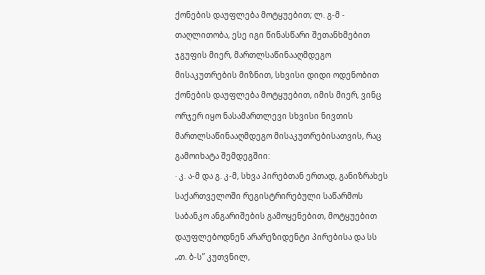ქონების დაუფლება მოტყუებით; ლ. გ-მ - თაღლითობა, ესე იგი წინასწარი შეთანხმებით ჯგუფის მიერ, მართლსაწინააღმდეგო მისაკუთრების მიზნით, სხვისი დიდი ოდენობით ქონების დაუფლება მოტყუებით, იმის მიერ, ვინც ორჯერ იყო ნასამართლევი სხვისი ნივთის მართლსაწინააღმდეგო მისაკუთრებისათვის, რაც გამოიხატა შემდეგშიი:
· კ. ა-მ და გ. კ-მ, სხვა პირებთან ერთად, განიზრახეს საქართველოში რეგისტრირებული საწარმოს საბანკო ანგარიშების გამოყენებით, მოტყუებით დაუფლებოდნენ არარეზიდენტი პირებისა და სს „თ. ბ-ს” კუთვნილ,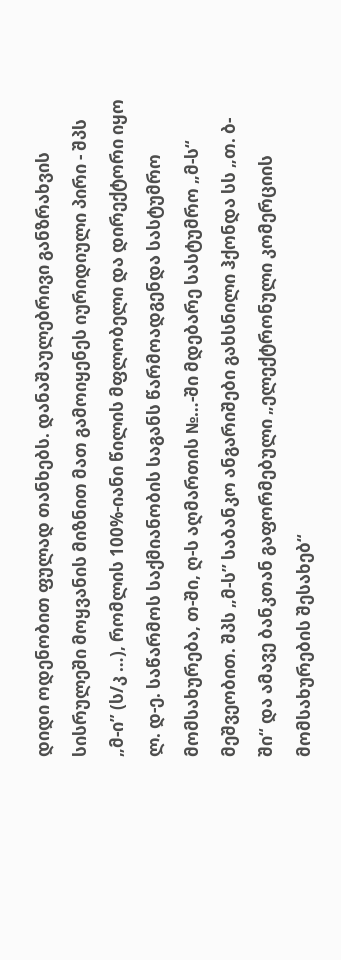დიდი ოდენობით ფულად თანხებს. დანაშაულებრივი განზრახვის სისრულეში მოყვანის მიზნით მათ გამოიყენეს იურიდიული პირი - შპს „მ-ი” (ს/კ …), რომლის 100%-იანი წილის მფლობელი და დირექტორი იყო ლ. დ-ე. საწარმოს საქმიანობის საგანს წარმოადგენდა სასტუმრო მომსახურება, თ-ში, ღ-ს აღმართის №…-ში მდებარე სასტუმრო „მ-ს“ მეშვეობით. შპს „მ-ს’’ საბანკო ანგარიშები გახსნილი ჰქონდა სს „თ. ბ-ში“ და ამავე ბანკთან გაფორმებული „ელექტრონული კომერციის მომსახურების შესახებ“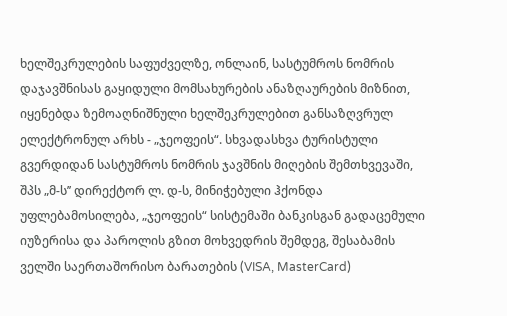ხელშეკრულების საფუძველზე, ონლაინ, სასტუმროს ნომრის დაჯავშნისას გაყიდული მომსახურების ანაზღაურების მიზნით, იყენებდა ზემოაღნიშნული ხელშეკრულებით განსაზღვრულ ელექტრონულ არხს - „ჯეოფეის“. სხვადასხვა ტურისტული გვერდიდან სასტუმროს ნომრის ჯავშნის მიღების შემთხვევაში, შპს „მ-ს’’ დირექტორ ლ. დ-ს, მინიჭებული ჰქონდა უფლებამოსილება, „ჯეოფეის“ სისტემაში ბანკისგან გადაცემული იუზერისა და პაროლის გზით მოხვედრის შემდეგ, შესაბამის ველში საერთაშორისო ბარათების (VISA, MasterCard)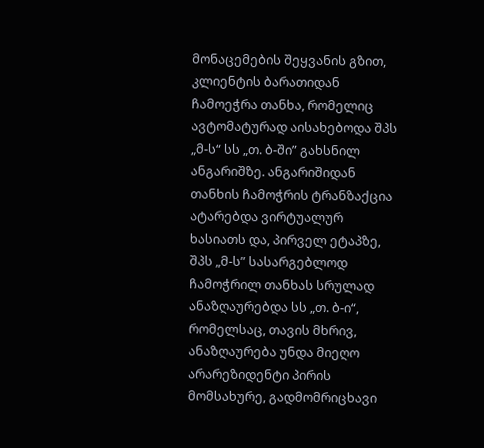მონაცემების შეყვანის გზით, კლიენტის ბარათიდან ჩამოეჭრა თანხა, რომელიც ავტომატურად აისახებოდა შპს „მ-ს“ სს „თ. ბ-ში” გახსნილ ანგარიშზე. ანგარიშიდან თანხის ჩამოჭრის ტრანზაქცია ატარებდა ვირტუალურ ხასიათს და, პირველ ეტაპზე, შპს „მ-ს” სასარგებლოდ ჩამოჭრილ თანხას სრულად ანაზღაურებდა სს „თ. ბ-ი“, რომელსაც, თავის მხრივ, ანაზღაურება უნდა მიეღო არარეზიდენტი პირის მომსახურე, გადმომრიცხავი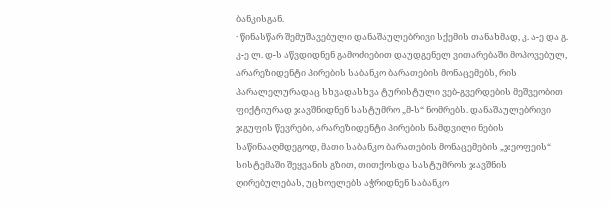ბანკისგან.
· წინასწარ შემუშავებული დანაშაულებრივი სქემის თანახმად, კ. ა-ე და გ. კ-ე ლ. დ-ს აწვდიდნენ გამოძიებით დაუდგენელ ვითარებაში მოპოვებულ, არარეზიდენტი პირების საბანკო ბარათების მონაცემებს, რის პარალელურადაც სხვადასხვა ტურისტული ვებ-გვერდების მეშვეობით ფიქტიურად ჯავშნიდნენ სასტუმრო „მ-ს“ ნომრებს. დანაშაულებრივი ჯგუფის წევრები, არარეზიდენტი პირების ნამდვილი ნების საწინააღმდეგოდ, მათი საბანკო ბარათების მონაცემების „ჯეოფეის“ სისტემაში შეყვანის გზით, თითქოსდა სასტუმროს ჯავშნის ღირებულებას, უცხოელებს აჭრიდნენ საბანკო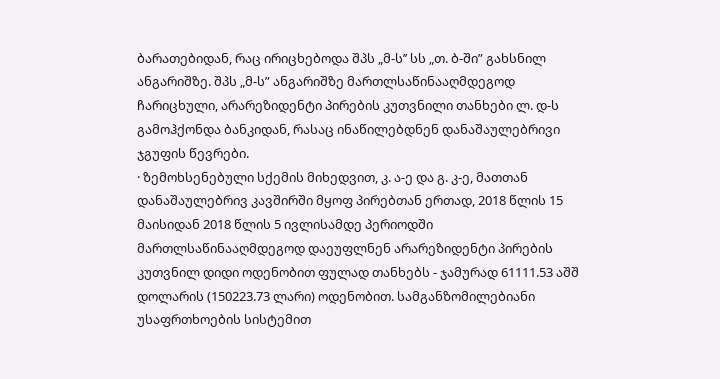ბარათებიდან, რაც ირიცხებოდა შპს „მ-ს’’ სს „თ. ბ-ში” გახსნილ ანგარიშზე. შპს „მ-ს” ანგარიშზე მართლსაწინააღმდეგოდ ჩარიცხული, არარეზიდენტი პირების კუთვნილი თანხები ლ. დ-ს გამოჰქონდა ბანკიდან, რასაც ინაწილებდნენ დანაშაულებრივი ჯგუფის წევრები.
· ზემოხსენებული სქემის მიხედვით, კ. ა-ე და გ. კ-ე, მათთან დანაშაულებრივ კავშირში მყოფ პირებთან ერთად, 2018 წლის 15 მაისიდან 2018 წლის 5 ივლისამდე პერიოდში მართლსაწინააღმდეგოდ დაეუფლნენ არარეზიდენტი პირების კუთვნილ დიდი ოდენობით ფულად თანხებს - ჯამურად 61111.53 აშშ დოლარის (150223.73 ლარი) ოდენობით. სამგანზომილებიანი უსაფრთხოების სისტემით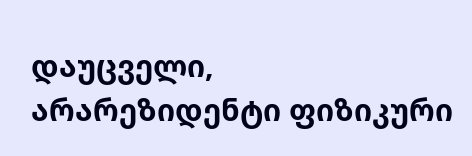დაუცველი, არარეზიდენტი ფიზიკური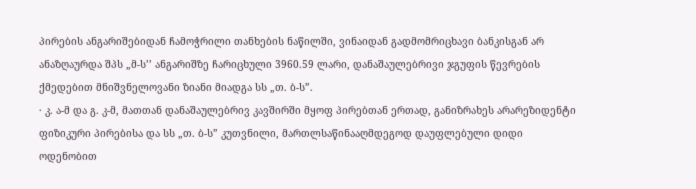პირების ანგარიშებიდან ჩამოჭრილი თანხების ნაწილში, ვინაიდან გადმომრიცხავი ბანკისგან არ ანაზღაურდა შპს „მ-ს’’ ანგარიშზე ჩარიცხული 3960.59 ლარი, დანაშაულებრივი ჯგუფის წევრების ქმედებით მნიშვნელოვანი ზიანი მიადგა სს „თ. ბ-ს”.
· კ. ა-მ და გ. კ-მ, მათთან დანაშაულებრივ კავშირში მყოფ პირებთან ერთად, განიზრახეს არარეზიდენტი ფიზიკური პირებისა და სს „თ. ბ-ს” კუთვნილი, მართლსაწინააღმდეგოდ დაუფლებული დიდი ოდენობით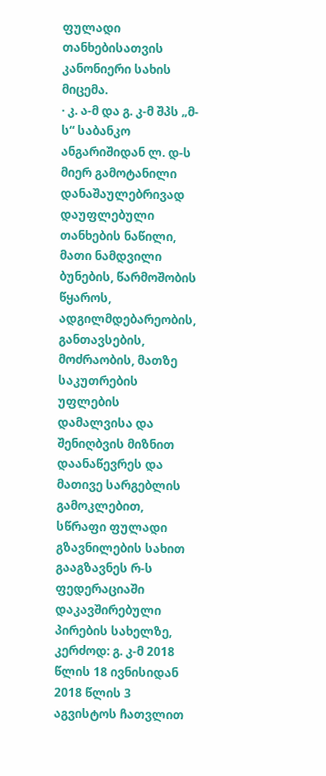ფულადი თანხებისათვის კანონიერი სახის მიცემა.
· კ. ა-მ და გ. კ-მ შპს „მ-ს“ საბანკო ანგარიშიდან ლ. დ-ს მიერ გამოტანილი დანაშაულებრივად დაუფლებული თანხების ნაწილი, მათი ნამდვილი ბუნების, წარმოშობის წყაროს, ადგილმდებარეობის, განთავსების, მოძრაობის, მათზე საკუთრების უფლების დამალვისა და შენიღბვის მიზნით დაანაწევრეს და მათივე სარგებლის გამოკლებით, სწრაფი ფულადი გზავნილების სახით გააგზავნეს რ-ს ფედერაციაში დაკავშირებული პირების სახელზე, კერძოდ: გ. კ-მ 2018 წლის 18 ივნისიდან 2018 წლის 3 აგვისტოს ჩათვლით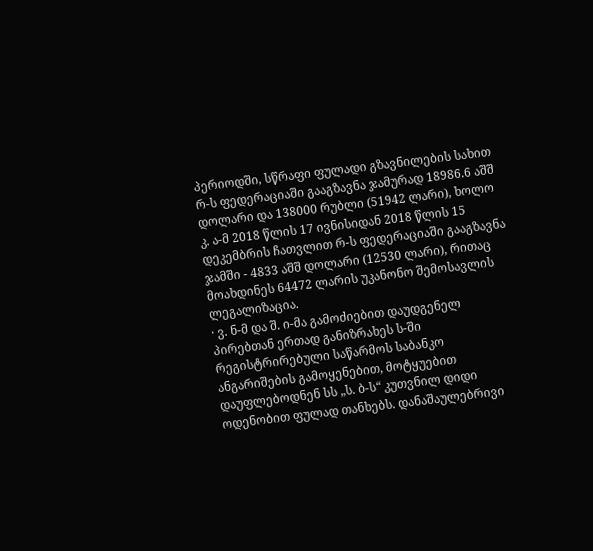პერიოდში, სწრაფი ფულადი გზავნილების სახით რ-ს ფედერაციაში გააგზავნა ჯამურად 18986.6 აშშ დოლარი და 138000 რუბლი (51942 ლარი), ხოლო კ. ა-მ 2018 წლის 17 ივნისიდან 2018 წლის 15 დეკემბრის ჩათვლით რ-ს ფედერაციაში გააგზავნა ჯამში - 4833 აშშ დოლარი (12530 ლარი), რითაც მოახდინეს 64472 ლარის უკანონო შემოსავლის ლეგალიზაცია.
· ვ. ნ-მ და შ. ი-მა გამოძიებით დაუდგენელ პირებთან ერთად განიზრახეს ს-ში რეგისტრირებული საწარმოს საბანკო ანგარიშების გამოყენებით, მოტყუებით დაუფლებოდნენ სს „ს. ბ-ს“ კუთვნილ დიდი ოდენობით ფულად თანხებს. დანაშაულებრივი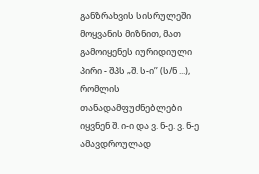განზრახვის სისრულეში მოყვანის მიზნით, მათ გამოიყენეს იურიდიული პირი - შპს „შ. ს-ი’’ (ს/ნ ...), რომლის თანადამფუძნებლები იყვნენ შ. ი-ი და ვ. ნ-ე. ვ. ნ-ე ამავდროულად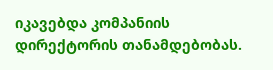იკავებდა კომპანიის დირექტორის თანამდებობას.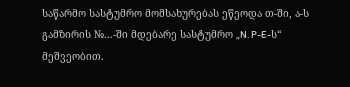საწარმო სასტუმრო მომსახურებას ეწეოდა თ-ში, ა-ს გამზირის №...-ში მდებარე სასტუმრო „N. P-E-ს“ მეშვეობით.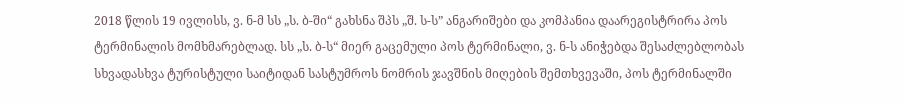2018 წლის 19 ივლისს, ვ. ნ-მ სს „ს. ბ-ში“ გახსნა შპს „შ. ს-ს” ანგარიშები და კომპანია დაარეგისტრირა პოს ტერმინალის მომხმარებლად. სს „ს. ბ-ს“ მიერ გაცემული პოს ტერმინალი, ვ. ნ-ს ანიჭებდა შესაძლებლობას სხვადასხვა ტურისტული საიტიდან სასტუმროს ნომრის ჯავშნის მიღების შემთხვევაში, პოს ტერმინალში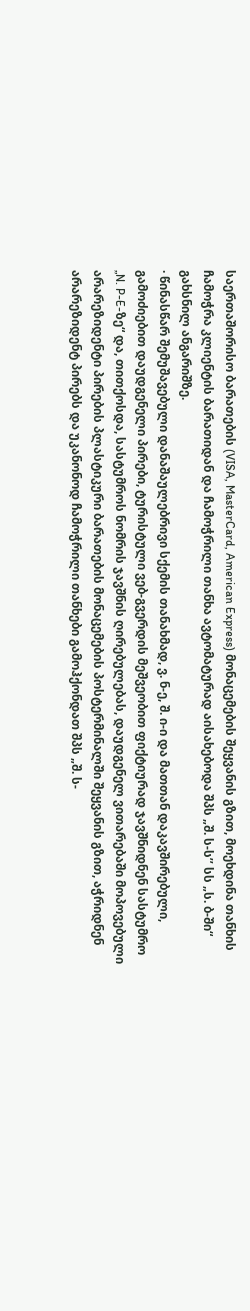საერთაშორისო ბარათების (VISA, MasterCard, American Express) მონაცემების შეყვანის გზით, მოეხდინა თანხის ჩამოჭრა კლიენტის ბარათიდან და ჩამოჭრილი თანხა ავტომატურად აისახებოდა შპს „შ. ს-ს’’ სს „ს. ბ-ში“ გახსნილ ანგარიშზე.
· წინასწარ შემუშავებული დანაშაულებრივი სქემის თანახმად, ვ. ნ-ე, შ. ი-ი და მათთან დაკავშირებული, გამოძიებით დაუდგენელი პირები, ტურისტული ვებ-გვერდის მეშვეობით ფიქტიურად ჯავშნიდნენ სასტუმრო „N. P-E-ზე“ და, თითქოსდა, სასტუმროს ნომრის ჯავშნის ღირებულებას, დაუდგენელ ვითარებაში მოპოვებული არარეზიდენტი პირების პლასტიკური ბარათების მონაცემების პოსტერმინალში შეყვანის გზით, აჭრიდნენ არარეზიდენტ პირებს და უკანონოდ ჩამოჭრილი თანხები გამოჰქონდათ შპს „შ. ს-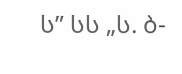ს” სს „ს. ბ-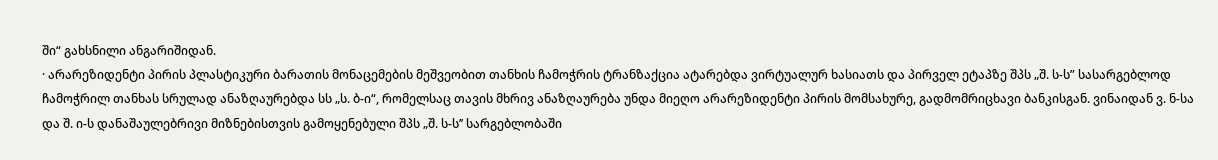ში“ გახსნილი ანგარიშიდან.
· არარეზიდენტი პირის პლასტიკური ბარათის მონაცემების მეშვეობით თანხის ჩამოჭრის ტრანზაქცია ატარებდა ვირტუალურ ხასიათს და პირველ ეტაპზე შპს „შ. ს-ს” სასარგებლოდ ჩამოჭრილ თანხას სრულად ანაზღაურებდა სს „ს. ბ-ი“, რომელსაც თავის მხრივ ანაზღაურება უნდა მიეღო არარეზიდენტი პირის მომსახურე, გადმომრიცხავი ბანკისგან. ვინაიდან ვ. ნ-სა და შ. ი-ს დანაშაულებრივი მიზნებისთვის გამოყენებული შპს „შ. ს-ს’’ სარგებლობაში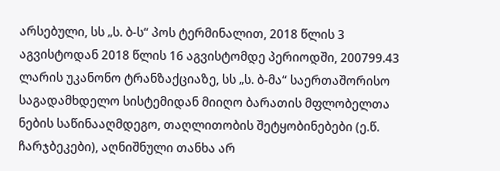არსებული, სს „ს. ბ-ს“ პოს ტერმინალით, 2018 წლის 3 აგვისტოდან 2018 წლის 16 აგვისტომდე პერიოდში, 200799.43 ლარის უკანონო ტრანზაქციაზე, სს „ს. ბ-მა“ საერთაშორისო საგადამხდელო სისტემიდან მიიღო ბარათის მფლობელთა ნების საწინააღმდეგო, თაღლითობის შეტყობინებები (ე.წ. ჩარჯბეკები), აღნიშნული თანხა არ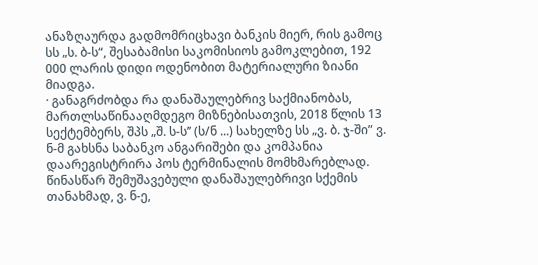ანაზღაურდა გადმომრიცხავი ბანკის მიერ, რის გამოც სს „ს. ბ-ს“, შესაბამისი საკომისიოს გამოკლებით, 192 000 ლარის დიდი ოდენობით მატერიალური ზიანი მიადგა.
· განაგრძობდა რა დანაშაულებრივ საქმიანობას, მართლსაწინააღმდეგო მიზნებისათვის, 2018 წლის 13 სექტემბერს, შპს „შ. ს-ს’’ (ს/ნ ...) სახელზე სს „ვ. ბ. ჯ-ში” ვ. ნ-მ გახსნა საბანკო ანგარიშები და კომპანია დაარეგისტრირა პოს ტერმინალის მომხმარებლად. წინასწარ შემუშავებული დანაშაულებრივი სქემის თანახმად, ვ. ნ-ე,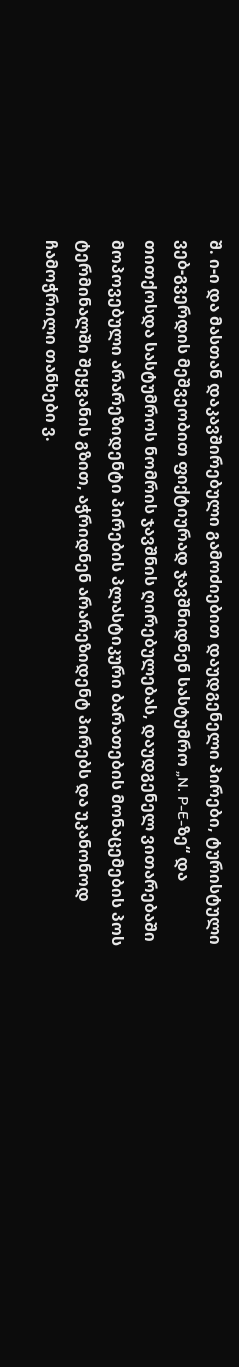შ. ი-ი და მასთან დაკავშირებული გამოძიებით დაუდგენელი პირები, ტურისტული ვებ-გვერდის მეშვეობით ფიქტიურად ჯავშნიდნენ სასტუმრო „N. P-E-ზე“ და თითქოსდა სასტუმროს ნომრის ჯავშნის ღირებულებას, დაუდგენელ ვითარებაში მოპოვებული არარეზიდენტი პირების პლასტიკური ბარათების მონაცემების პოს ტერმინალში შეყვანის გზით, აჭრიდნენ არარეზიდენტ პირებს და უკანონოდ ჩამოჭრილი თანხები ვ.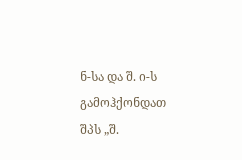ნ-სა და შ. ი-ს გამოჰქონდათ შპს „შ.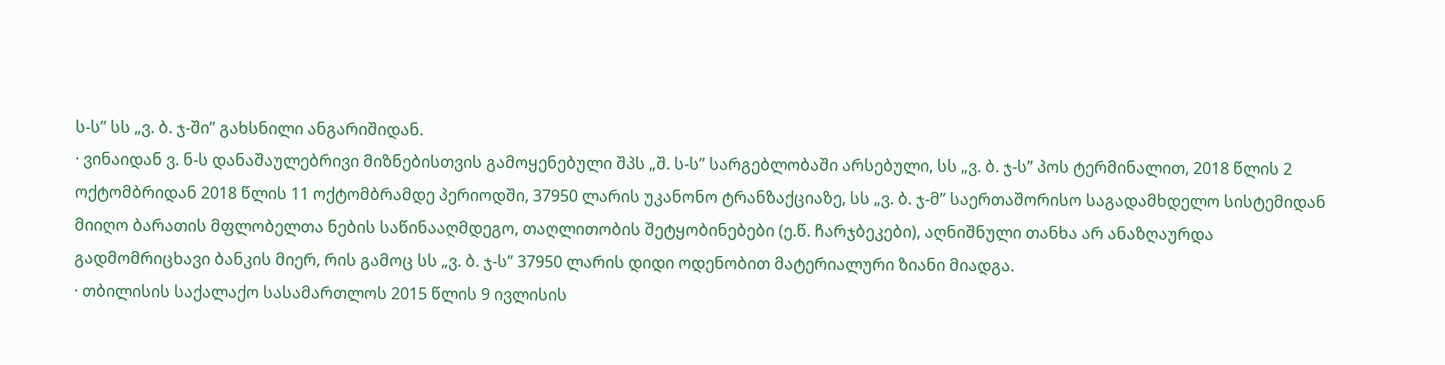ს-ს” სს „ვ. ბ. ჯ-ში” გახსნილი ანგარიშიდან.
· ვინაიდან ვ. ნ-ს დანაშაულებრივი მიზნებისთვის გამოყენებული შპს „შ. ს-ს” სარგებლობაში არსებული, სს „ვ. ბ. ჯ-ს” პოს ტერმინალით, 2018 წლის 2 ოქტომბრიდან 2018 წლის 11 ოქტომბრამდე პერიოდში, 37950 ლარის უკანონო ტრანზაქციაზე, სს „ვ. ბ. ჯ-მ” საერთაშორისო საგადამხდელო სისტემიდან მიიღო ბარათის მფლობელთა ნების საწინააღმდეგო, თაღლითობის შეტყობინებები (ე.წ. ჩარჯბეკები), აღნიშნული თანხა არ ანაზღაურდა გადმომრიცხავი ბანკის მიერ, რის გამოც სს „ვ. ბ. ჯ-ს” 37950 ლარის დიდი ოდენობით მატერიალური ზიანი მიადგა.
· თბილისის საქალაქო სასამართლოს 2015 წლის 9 ივლისის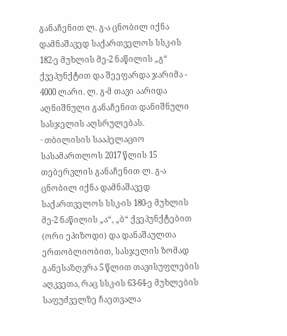განაჩენით ლ. გ-ა ცნობილ იქნა დამნაშავედ საქართველოს სსკ-ის 182-ე მუხლის მე-2 ნაწილის „გ“ ქვეპუნქტით და შეეფარდა ჯარიმა - 4000 ლარი. ლ. გ-მ თავი აარიდა აღნიშნული განაჩენით დანიშნული სასჯელის აღსრულებას.
· თბილისის სააპელაციო სასამართლოს 2017 წლის 15 თებერვლის განაჩენით ლ. გ-ა ცნობილ იქნა დამნაშავედ საქართველოს სსკ-ის 180-ე მუხლის მე-2 ნაწილის „ა“, „ბ“ ქვეპუნქტებით (ორი ეპიზოდი) და დანაშაულთა ერთობლიობით, სასჯელის ზომად განესაზღვრა 5 წლით თავისუფლების აღკვეთა, რაც სსკ-ის 63-64-ე მუხლების საფუძველზე ჩაეთვალა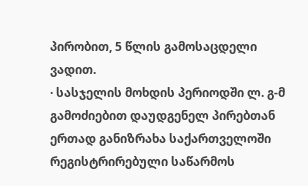პირობით, 5 წლის გამოსაცდელი ვადით.
· სასჯელის მოხდის პერიოდში ლ. გ-მ გამოძიებით დაუდგენელ პირებთან ერთად განიზრახა საქართველოში რეგისტრირებული საწარმოს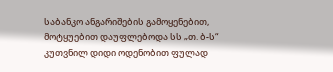საბანკო ანგარიშების გამოყენებით, მოტყუებით დაუფლებოდა სს „თ. ბ-ს“ კუთვნილ დიდი ოდენობით ფულად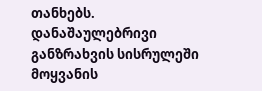თანხებს. დანაშაულებრივი განზრახვის სისრულეში მოყვანის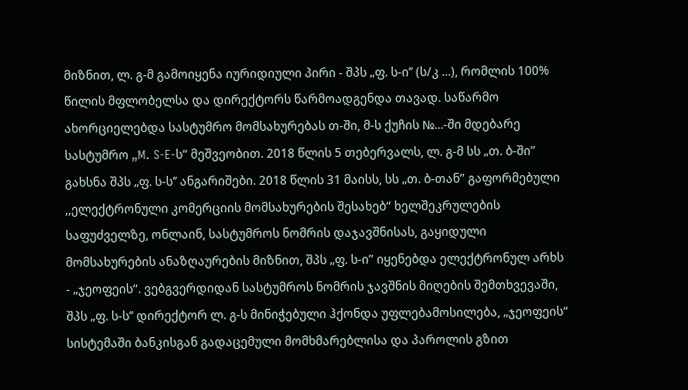მიზნით, ლ. გ-მ გამოიყენა იურიდიული პირი - შპს „ფ. ს-ი’’ (ს/კ ...), რომლის 100% წილის მფლობელსა და დირექტორს წარმოადგენდა თავად. საწარმო ახორციელებდა სასტუმრო მომსახურებას თ-ში, მ-ს ქუჩის №...-ში მდებარე სასტუმრო „M. S-E-ს“ მეშვეობით. 2018 წლის 5 თებერვალს, ლ. გ-მ სს „თ. ბ-ში” გახსნა შპს „ფ. ს-ს’’ ანგარიშები. 2018 წლის 31 მაისს, სს „თ. ბ-თან” გაფორმებული ,,ელექტრონული კომერციის მომსახურების შესახებ“ ხელშეკრულების საფუძველზე, ონლაინ, სასტუმროს ნომრის დაჯავშნისას, გაყიდული მომსახურების ანაზღაურების მიზნით, შპს „ფ. ს-ი” იყენებდა ელექტრონულ არხს - „ჯეოფეის“. ვებგვერდიდან სასტუმროს ნომრის ჯავშნის მიღების შემთხვევაში, შპს „ფ. ს-ს’’ დირექტორ ლ. გ-ს მინიჭებული ჰქონდა უფლებამოსილება, „ჯეოფეის“ სისტემაში ბანკისგან გადაცემული მომხმარებლისა და პაროლის გზით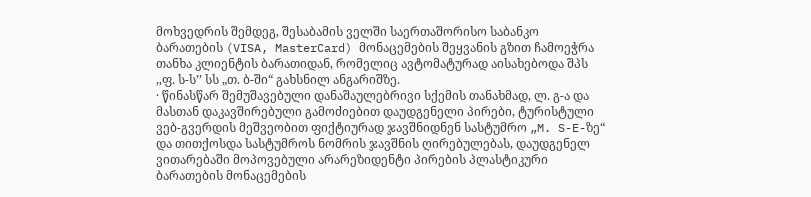მოხვედრის შემდეგ, შესაბამის ველში საერთაშორისო საბანკო ბარათების (VISA, MasterCard) მონაცემების შეყვანის გზით ჩამოეჭრა თანხა კლიენტის ბარათიდან, რომელიც ავტომატურად აისახებოდა შპს ,,ფ. ს-ს’’ სს „თ. ბ-ში“ გახსნილ ანგარიშზე.
· წინასწარ შემუშავებული დანაშაულებრივი სქემის თანახმად, ლ. გ-ა და მასთან დაკავშირებული გამოძიებით დაუდგენელი პირები, ტურისტული ვებ-გვერდის მეშვეობით ფიქტიურად ჯავშნიდნენ სასტუმრო „M. S-E-ზე“ და თითქოსდა სასტუმროს ნომრის ჯავშნის ღირებულებას, დაუდგენელ ვითარებაში მოპოვებული არარეზიდენტი პირების პლასტიკური ბარათების მონაცემების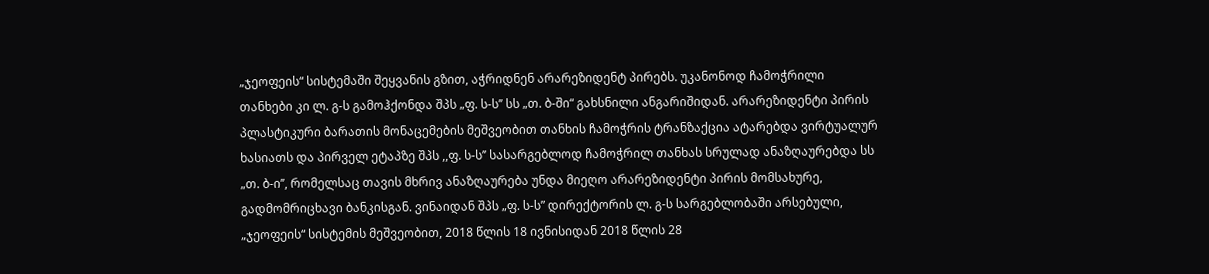„ჯეოფეის“ სისტემაში შეყვანის გზით, აჭრიდნენ არარეზიდენტ პირებს. უკანონოდ ჩამოჭრილი თანხები კი ლ. გ-ს გამოჰქონდა შპს „ფ. ს-ს’’ სს „თ. ბ-ში“ გახსნილი ანგარიშიდან. არარეზიდენტი პირის პლასტიკური ბარათის მონაცემების მეშვეობით თანხის ჩამოჭრის ტრანზაქცია ატარებდა ვირტუალურ ხასიათს და პირველ ეტაპზე შპს ,,ფ. ს-ს’’ სასარგებლოდ ჩამოჭრილ თანხას სრულად ანაზღაურებდა სს „თ. ბ-ი’’, რომელსაც თავის მხრივ ანაზღაურება უნდა მიეღო არარეზიდენტი პირის მომსახურე, გადმომრიცხავი ბანკისგან. ვინაიდან შპს „ფ. ს-ს” დირექტორის ლ. გ-ს სარგებლობაში არსებული, „ჯეოფეის“ სისტემის მეშვეობით, 2018 წლის 18 ივნისიდან 2018 წლის 28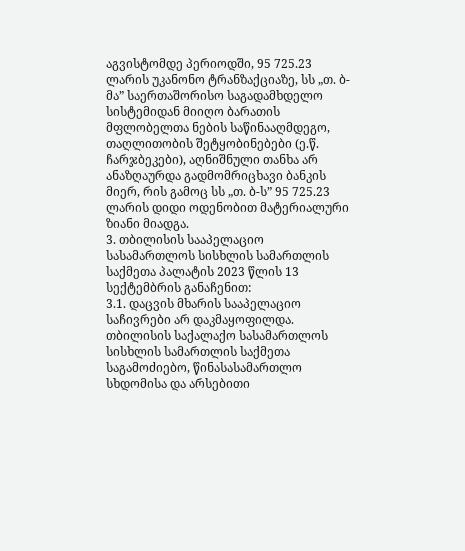აგვისტომდე პერიოდში, 95 725.23 ლარის უკანონო ტრანზაქციაზე, სს „თ. ბ-მა” საერთაშორისო საგადამხდელო სისტემიდან მიიღო ბარათის მფლობელთა ნების საწინააღმდეგო, თაღლითობის შეტყობინებები (ე.წ. ჩარჯბეკები), აღნიშნული თანხა არ ანაზღაურდა გადმომრიცხავი ბანკის მიერ, რის გამოც სს „თ. ბ-ს” 95 725.23 ლარის დიდი ოდენობით მატერიალური ზიანი მიადგა.
3. თბილისის სააპელაციო სასამართლოს სისხლის სამართლის საქმეთა პალატის 2023 წლის 13 სექტემბრის განაჩენით:
3.1. დაცვის მხარის სააპელაციო საჩივრები არ დაკმაყოფილდა. თბილისის საქალაქო სასამართლოს სისხლის სამართლის საქმეთა საგამოძიებო, წინასასამართლო სხდომისა და არსებითი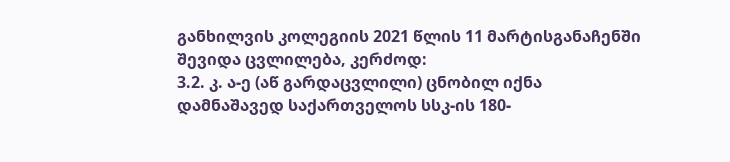განხილვის კოლეგიის 2021 წლის 11 მარტისგანაჩენში შევიდა ცვლილება, კერძოდ:
3.2. კ. ა-ე (აწ გარდაცვლილი) ცნობილ იქნა დამნაშავედ საქართველოს სსკ-ის 180-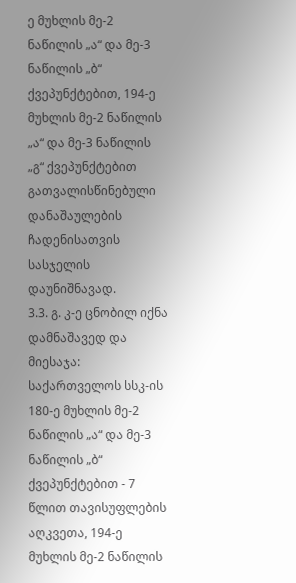ე მუხლის მე-2 ნაწილის „ა“ და მე-3 ნაწილის „ბ“ ქვეპუნქტებით, 194-ე მუხლის მე-2 ნაწილის „ა“ და მე-3 ნაწილის „გ“ ქვეპუნქტებით გათვალისწინებული დანაშაულების ჩადენისათვის სასჯელის დაუნიშნავად.
3.3. გ. კ-ე ცნობილ იქნა დამნაშავედ და მიესაჯა: საქართველოს სსკ-ის 180-ე მუხლის მე-2 ნაწილის „ა“ და მე-3 ნაწილის „ბ“ ქვეპუნქტებით - 7 წლით თავისუფლების აღკვეთა, 194-ე მუხლის მე-2 ნაწილის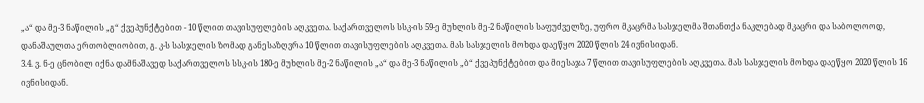„ა“ და მე-3 ნაწილის „გ“ ქვეპუნქტებით - 10 წლით თავისუფლების აღკვეთა. საქართველოს სსკ-ის 59-ე მუხლის მე-2 ნაწილის საფუძველზე, უფრო მკაცრმა სასჯელმა შთანთქა ნაკლებად მკაცრი და საბოლოოდ, დანაშაულთა ერთობლიობით, გ. კ-ს სასჯელის ზომად განესაზღვრა 10 წლით თავისუფლების აღკვეთა. მას სასჯელის მოხდა დაეწყო 2020 წლის 24 ივნისიდან.
3.4. ვ. ნ-ე ცნობილ იქნა დამნაშავედ საქართველოს სსკ-ის 180-ე მუხლის მე-2 ნაწილის „ა“ და მე-3 ნაწილის „ბ“ ქვეპუნქტებით და მიესაჯა 7 წლით თავისუფლების აღკვეთა. მას სასჯელის მოხდა დაეწყო 2020 წლის 16 ივნისიდან.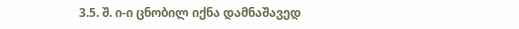3.5. შ. ი-ი ცნობილ იქნა დამნაშავედ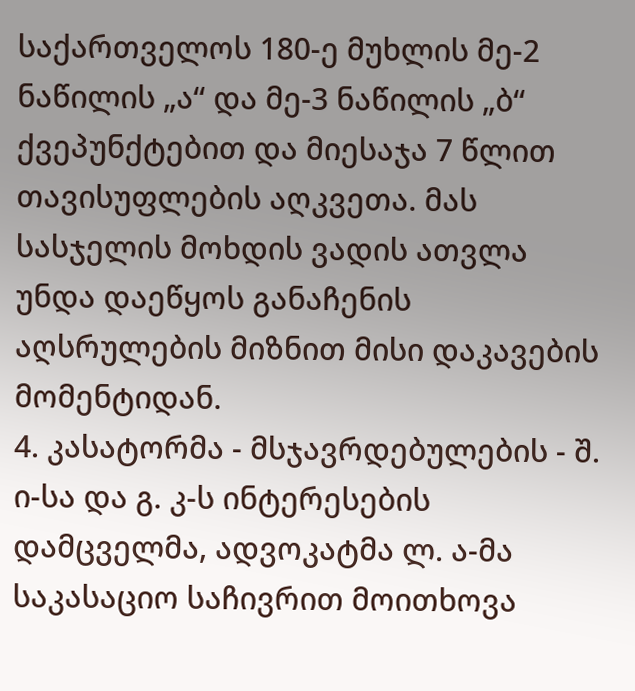საქართველოს 180-ე მუხლის მე-2 ნაწილის „ა“ და მე-3 ნაწილის „ბ“ ქვეპუნქტებით და მიესაჯა 7 წლით თავისუფლების აღკვეთა. მას სასჯელის მოხდის ვადის ათვლა უნდა დაეწყოს განაჩენის აღსრულების მიზნით მისი დაკავების მომენტიდან.
4. კასატორმა - მსჯავრდებულების - შ. ი-სა და გ. კ-ს ინტერესების დამცველმა, ადვოკატმა ლ. ა-მა საკასაციო საჩივრით მოითხოვა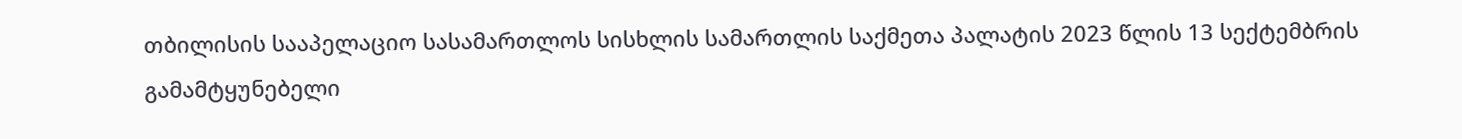თბილისის სააპელაციო სასამართლოს სისხლის სამართლის საქმეთა პალატის 2023 წლის 13 სექტემბრის გამამტყუნებელი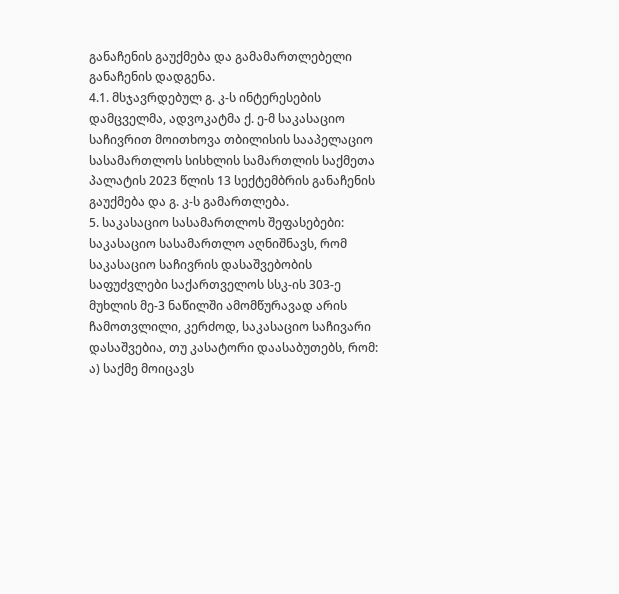განაჩენის გაუქმება და გამამართლებელი განაჩენის დადგენა.
4.1. მსჯავრდებულ გ. კ-ს ინტერესების დამცველმა, ადვოკატმა ქ. ე-მ საკასაციო საჩივრით მოითხოვა თბილისის სააპელაციო სასამართლოს სისხლის სამართლის საქმეთა პალატის 2023 წლის 13 სექტემბრის განაჩენის გაუქმება და გ. კ-ს გამართლება.
5. საკასაციო სასამართლოს შეფასებები:
საკასაციო სასამართლო აღნიშნავს, რომ საკასაციო საჩივრის დასაშვებობის საფუძვლები საქართველოს სსკ-ის 303-ე მუხლის მე-3 ნაწილში ამომწურავად არის ჩამოთვლილი, კერძოდ, საკასაციო საჩივარი დასაშვებია, თუ კასატორი დაასაბუთებს, რომ:
ა) საქმე მოიცავს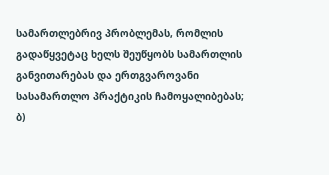სამართლებრივ პრობლემას, რომლის გადაწყვეტაც ხელს შეუწყობს სამართლის განვითარებას და ერთგვაროვანი სასამართლო პრაქტიკის ჩამოყალიბებას;
ბ)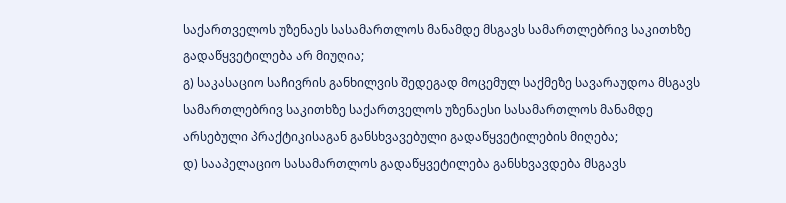საქართველოს უზენაეს სასამართლოს მანამდე მსგავს სამართლებრივ საკითხზე გადაწყვეტილება არ მიუღია;
გ) საკასაციო საჩივრის განხილვის შედეგად მოცემულ საქმეზე სავარაუდოა მსგავს სამართლებრივ საკითხზე საქართველოს უზენაესი სასამართლოს მანამდე არსებული პრაქტიკისაგან განსხვავებული გადაწყვეტილების მიღება;
დ) სააპელაციო სასამართლოს გადაწყვეტილება განსხვავდება მსგავს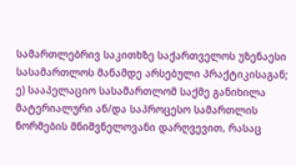სამართლებრივ საკითხზე საქართველოს უზენაესი სასამართლოს მანამდე არსებული პრაქტიკისაგან;
ე) სააპელაციო სასამართლომ საქმე განიხილა მატერიალური ან/და საპროცესო სამართლის ნორმების მნიშვნელოვანი დარღვევით, რასაც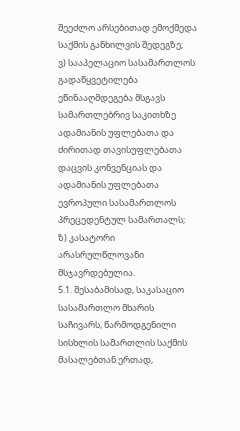შეეძლო არსებითად ემოქმედა საქმის განხილვის შედეგზე;
ვ) სააპელაციო სასამართლოს გადაწყვეტილება ეწინააღმდეგება მსგავს სამართლებრივ საკითხზე ადამიანის უფლებათა და ძირითად თავისუფლებათა დაცვის კონვენციას და ადამიანის უფლებათა ევროპული სასამართლოს პრეცედენტულ სამართალს;
ზ) კასატორი არასრულწლოვანი მსჯავრდებულია.
5.1. შესაბამისად, საკასაციო სასამართლო მხარის საჩივარს, წარმოდგენილი სისხლის სამართლის საქმის მასალებთან ერთად,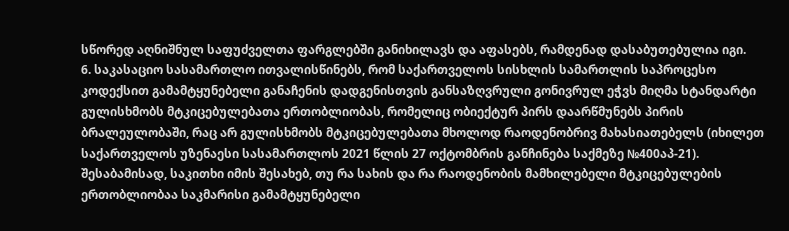სწორედ აღნიშნულ საფუძველთა ფარგლებში განიხილავს და აფასებს, რამდენად დასაბუთებულია იგი.
6. საკასაციო სასამართლო ითვალისწინებს, რომ საქართველოს სისხლის სამართლის საპროცესო კოდექსით გამამტყუნებელი განაჩენის დადგენისთვის განსაზღვრული გონივრულ ეჭვს მიღმა სტანდარტი გულისხმობს მტკიცებულებათა ერთობლიობას, რომელიც ობიექტურ პირს დაარწმუნებს პირის ბრალეულობაში, რაც არ გულისხმობს მტკიცებულებათა მხოლოდ რაოდენობრივ მახასიათებელს (იხილეთ საქართველოს უზენაესი სასამართლოს 2021 წლის 27 ოქტომბრის განჩინება საქმეზე №400აპ-21). შესაბამისად, საკითხი იმის შესახებ, თუ რა სახის და რა რაოდენობის მამხილებელი მტკიცებულების ერთობლიობაა საკმარისი გამამტყუნებელი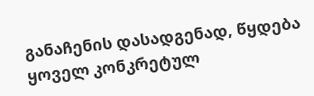განაჩენის დასადგენად, წყდება ყოველ კონკრეტულ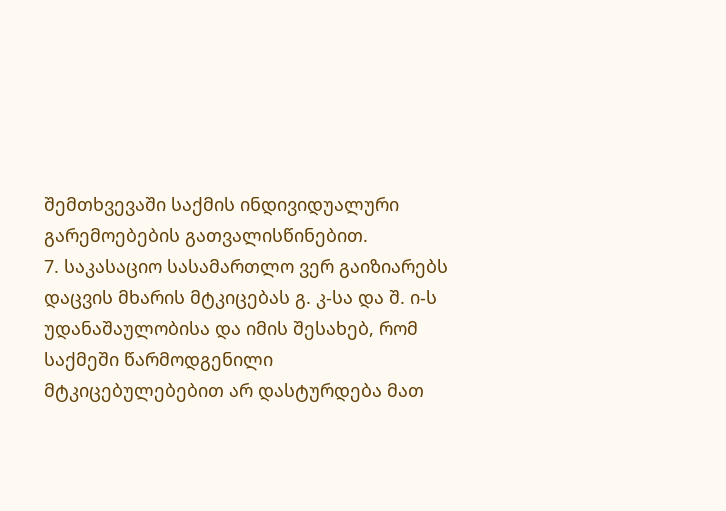შემთხვევაში საქმის ინდივიდუალური გარემოებების გათვალისწინებით.
7. საკასაციო სასამართლო ვერ გაიზიარებს დაცვის მხარის მტკიცებას გ. კ-სა და შ. ი-ს უდანაშაულობისა და იმის შესახებ, რომ საქმეში წარმოდგენილი მტკიცებულებებით არ დასტურდება მათ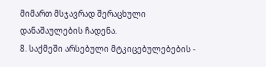მიმართ მსჯავრად შერაცხული დანაშაულების ჩადენა.
8. საქმეში არსებული მტკიცებულებების -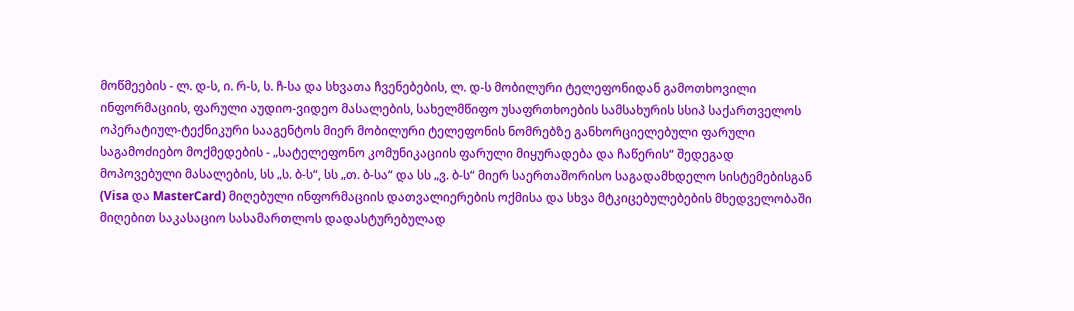მოწმეების - ლ. დ-ს, ი. რ-ს, ს. ჩ-სა და სხვათა ჩვენებების, ლ. დ-ს მობილური ტელეფონიდან გამოთხოვილი ინფორმაციის, ფარული აუდიო-ვიდეო მასალების, სახელმწიფო უსაფრთხოების სამსახურის სსიპ საქართველოს ოპერატიულ-ტექნიკური სააგენტოს მიერ მობილური ტელეფონის ნომრებზე განხორციელებული ფარული საგამოძიებო მოქმედების - „სატელეფონო კომუნიკაციის ფარული მიყურადება და ჩაწერის“ შედეგად მოპოვებული მასალების, სს „ს. ბ-ს“, სს „თ. ბ-სა“ და სს „ვ. ბ-ს“ მიერ საერთაშორისო საგადამხდელო სისტემებისგან (Visa და MasterCard) მიღებული ინფორმაციის დათვალიერების ოქმისა და სხვა მტკიცებულებების მხედველობაში მიღებით საკასაციო სასამართლოს დადასტურებულად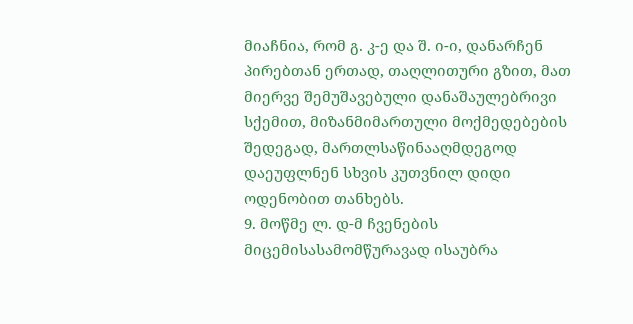მიაჩნია, რომ გ. კ-ე და შ. ი-ი, დანარჩენ პირებთან ერთად, თაღლითური გზით, მათ მიერვე შემუშავებული დანაშაულებრივი სქემით, მიზანმიმართული მოქმედებების შედეგად, მართლსაწინააღმდეგოდ დაეუფლნენ სხვის კუთვნილ დიდი ოდენობით თანხებს.
9. მოწმე ლ. დ-მ ჩვენების მიცემისასამომწურავად ისაუბრა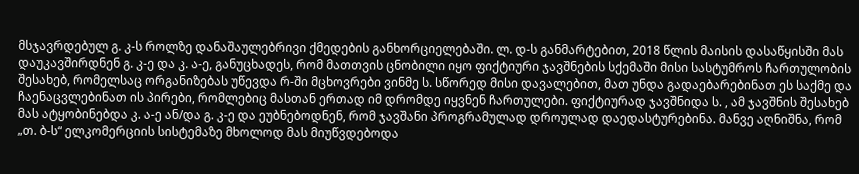მსჯავრდებულ გ. კ-ს როლზე დანაშაულებრივი ქმედების განხორციელებაში. ლ. დ-ს განმარტებით, 2018 წლის მაისის დასაწყისში მას დაუკავშირდნენ გ. კ-ე და კ. ა-ე, განუცხადეს, რომ მათთვის ცნობილი იყო ფიქტიური ჯავშნების სქემაში მისი სასტუმროს ჩართულობის შესახებ, რომელსაც ორგანიზებას უწევდა რ-ში მცხოვრები ვინმე ს. სწორედ მისი დავალებით, მათ უნდა გადაებარებინათ ეს საქმე და ჩაენაცვლებინათ ის პირები, რომლებიც მასთან ერთად იმ დრომდე იყვნენ ჩართულები. ფიქტიურად ჯავშნიდა ს. , ამ ჯავშნის შესახებ მას ატყობინებდა კ. ა-ე ან/და გ. კ-ე და ეუბნებოდნენ, რომ ჯავშანი პროგრამულად დროულად დაედასტურებინა. მანვე აღნიშნა, რომ „თ. ბ-ს“ ელკომერციის სისტემაზე მხოლოდ მას მიუწვდებოდა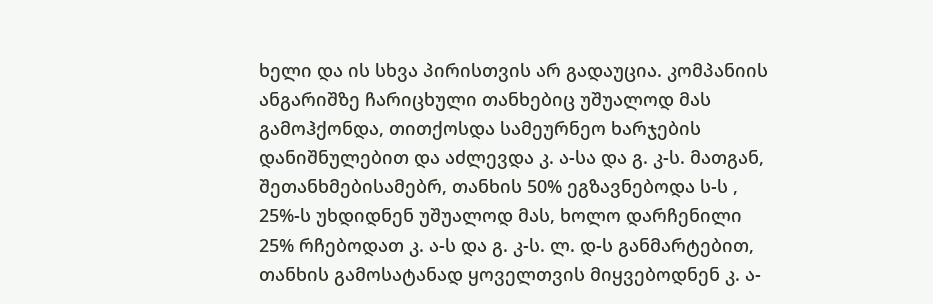ხელი და ის სხვა პირისთვის არ გადაუცია. კომპანიის ანგარიშზე ჩარიცხული თანხებიც უშუალოდ მას გამოჰქონდა, თითქოსდა სამეურნეო ხარჯების დანიშნულებით და აძლევდა კ. ა-სა და გ. კ-ს. მათგან, შეთანხმებისამებრ, თანხის 50% ეგზავნებოდა ს-ს , 25%-ს უხდიდნენ უშუალოდ მას, ხოლო დარჩენილი 25% რჩებოდათ კ. ა-ს და გ. კ-ს. ლ. დ-ს განმარტებით, თანხის გამოსატანად ყოველთვის მიყვებოდნენ კ. ა-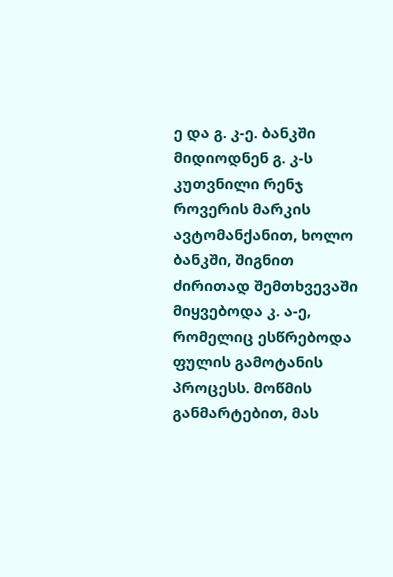ე და გ. კ-ე. ბანკში მიდიოდნენ გ. კ-ს კუთვნილი რენჯ როვერის მარკის ავტომანქანით, ხოლო ბანკში, შიგნით ძირითად შემთხვევაში მიყვებოდა კ. ა-ე, რომელიც ესწრებოდა ფულის გამოტანის პროცესს. მოწმის განმარტებით, მას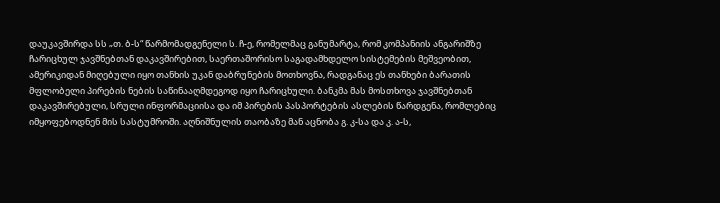დაუკავშირდა სს „თ. ბ-ს“ წარმომადგენელი ს. ჩ-ე, რომელმაც განუმარტა, რომ კომპანიის ანგარიშზე ჩარიცხულ ჯავშნებთან დაკავშირებით, საერთაშორისო საგადამხდელო სისტემების მეშვეობით, ამერიკიდან მიღებული იყო თანხის უკან დაბრუნების მოთხოვნა, რადგანაც ეს თანხები ბარათის მფლობელი პირების ნების საწინააღმდეგოდ იყო ჩარიცხული. ბანკმა მას მოსთხოვა ჯავშნებთან დაკავშირებული, სრული ინფორმაციისა და იმ პირების პასპორტების ასლების წარდგენა, რომლებიც იმყოფებოდნენ მის სასტუმროში. აღნიშნულის თაობაზე მან აცნობა გ. კ-სა და კ. ა-ს,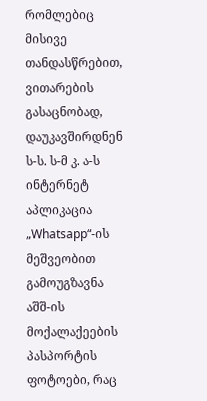რომლებიც მისივე თანდასწრებით, ვითარების გასაცნობად, დაუკავშირდნენ ს-ს. ს-მ კ. ა-ს ინტერნეტ აპლიკაცია „Whatsapp“-ის მეშვეობით გამოუგზავნა აშშ-ის მოქალაქეების პასპორტის ფოტოები, რაც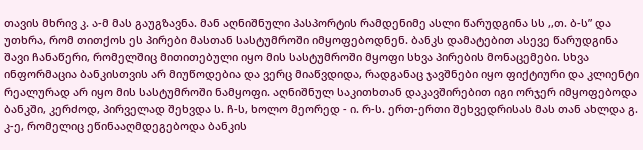თავის მხრივ კ. ა-მ მას გაუგზავნა. მან აღნიშნული პასპორტის რამდენიმე ასლი წარუდგინა სს ,,თ. ბ-ს” და უთხრა, რომ თითქოს ეს პირები მასთან სასტუმროში იმყოფებოდნენ. ბანკს დამატებით ასევე წარუდგინა შავი ჩანაწერი, რომელშიც მითითებული იყო მის სასტუმროში მყოფი სხვა პირების მონაცემები. სხვა ინფორმაცია ბანკისთვის არ მიუწოდებია და ვერც მიაწვდიდა, რადგანაც ჯავშნები იყო ფიქტიური და კლიენტი რეალურად არ იყო მის სასტუმროში ნამყოფი. აღნიშნულ საკითხთან დაკავშირებით იგი ორჯერ იმყოფებოდა ბანკში, კერძოდ, პირველად შეხვდა ს. ჩ-ს, ხოლო მეორედ - ი. რ-ს. ერთ-ერთი შეხვედრისას მას თან ახლდა გ. კ-ე, რომელიც ეწინააღმდეგებოდა ბანკის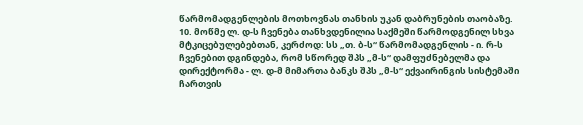წარმომადგენლების მოთხოვნას თანხის უკან დაბრუნების თაობაზე.
10. მოწმე ლ. დ-ს ჩვენება თანხვდენილია საქმეში წარმოდგენილ სხვა მტკიცებულებებთან, კერძოდ: სს „თ. ბ-ს“ წარმომადგენლის - ი. რ-ს ჩვენებით დგინდება, რომ სწორედ შპს „მ-ს“ დამფუძნებელმა და დირექტორმა - ლ. დ-მ მიმართა ბანკს შპს „მ-ს“ ექვაირინგის სისტემაში ჩართვის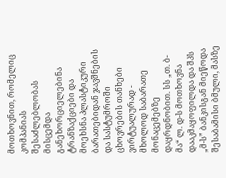მოთხოვნით, რომელიც კომპანიას შესაძლებლობას მისცემდა განეხორციელებინა ტრანზაქციები და მოეხსნა პლასტიკური ბარათებიდან ჯავშნების და სასტუმროში ცხოვრების თანხები ვირტუალურად - მხოლოდ საბარათე მონაცემებზე დაყრდნობით. სს „თ. ბ-მა“ ლ. დ-ს მოთხოვნა დააკმაყოფილდა და შპს „მ-ს” ბანკისგან მიეწოდა შესაბამისი ბმული, მასზე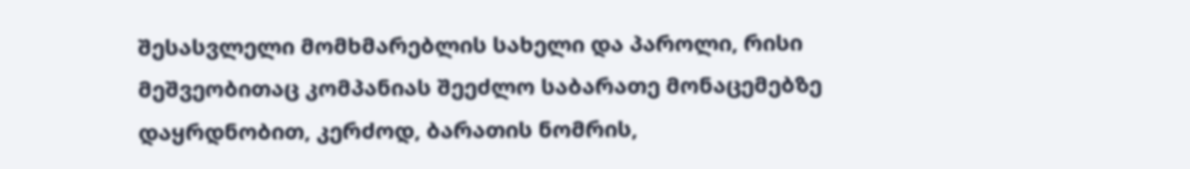შესასვლელი მომხმარებლის სახელი და პაროლი, რისი მეშვეობითაც კომპანიას შეეძლო საბარათე მონაცემებზე დაყრდნობით, კერძოდ, ბარათის ნომრის,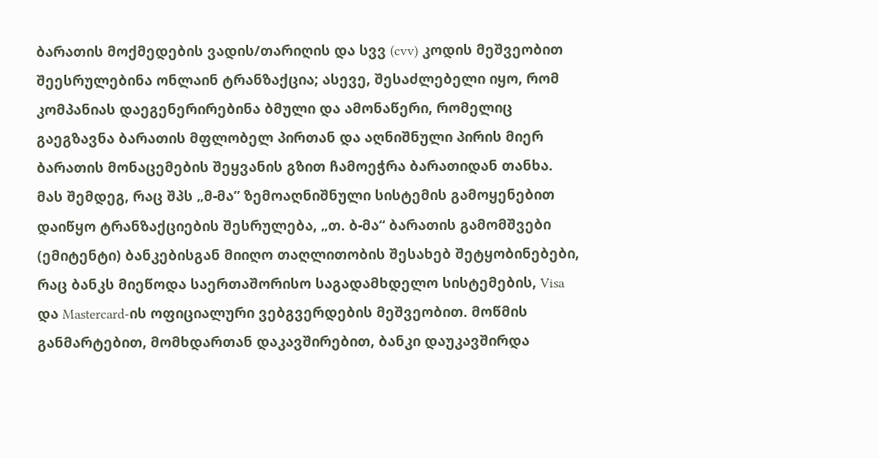ბარათის მოქმედების ვადის/თარიღის და სვვ (cvv) კოდის მეშვეობით შეესრულებინა ონლაინ ტრანზაქცია; ასევე, შესაძლებელი იყო, რომ კომპანიას დაეგენერირებინა ბმული და ამონაწერი, რომელიც გაეგზავნა ბარათის მფლობელ პირთან და აღნიშნული პირის მიერ ბარათის მონაცემების შეყვანის გზით ჩამოეჭრა ბარათიდან თანხა. მას შემდეგ, რაც შპს „მ-მა” ზემოაღნიშნული სისტემის გამოყენებით დაიწყო ტრანზაქციების შესრულება, „თ. ბ-მა“ ბარათის გამომშვები (ემიტენტი) ბანკებისგან მიიღო თაღლითობის შესახებ შეტყობინებები, რაც ბანკს მიეწოდა საერთაშორისო საგადამხდელო სისტემების, Visa და Mastercard-ის ოფიციალური ვებგვერდების მეშვეობით. მოწმის განმარტებით, მომხდართან დაკავშირებით, ბანკი დაუკავშირდა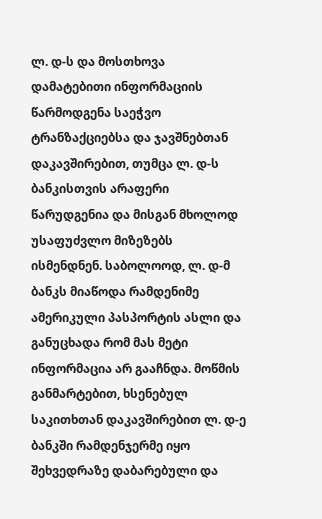ლ. დ-ს და მოსთხოვა დამატებითი ინფორმაციის წარმოდგენა საეჭვო ტრანზაქციებსა და ჯავშნებთან დაკავშირებით, თუმცა ლ. დ-ს ბანკისთვის არაფერი წარუდგენია და მისგან მხოლოდ უსაფუძვლო მიზეზებს ისმენდნენ. საბოლოოდ, ლ. დ-მ ბანკს მიაწოდა რამდენიმე ამერიკული პასპორტის ასლი და განუცხადა რომ მას მეტი ინფორმაცია არ გააჩნდა. მოწმის განმარტებით, ხსენებულ საკითხთან დაკავშირებით ლ. დ-ე ბანკში რამდენჯერმე იყო შეხვედრაზე დაბარებული და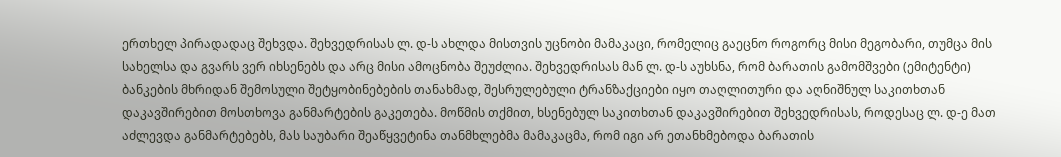ერთხელ პირადადაც შეხვდა. შეხვედრისას ლ. დ-ს ახლდა მისთვის უცნობი მამაკაცი, რომელიც გაეცნო როგორც მისი მეგობარი, თუმცა მის სახელსა და გვარს ვერ იხსენებს და არც მისი ამოცნობა შეუძლია. შეხვედრისას მან ლ. დ-ს აუხსნა, რომ ბარათის გამომშვები (ემიტენტი) ბანკების მხრიდან შემოსული შეტყობინებების თანახმად, შესრულებული ტრანზაქციები იყო თაღლითური და აღნიშნულ საკითხთან დაკავშირებით მოსთხოვა განმარტების გაკეთება. მოწმის თქმით, ხსენებულ საკითხთან დაკავშირებით შეხვედრისას, როდესაც ლ. დ-ე მათ აძლევდა განმარტებებს, მას საუბარი შეაწყვეტინა თანმხლებმა მამაკაცმა, რომ იგი არ ეთანხმებოდა ბარათის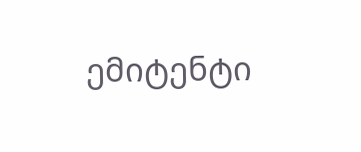ემიტენტი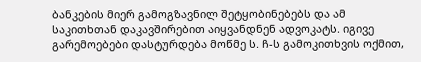ბანკების მიერ გამოგზავნილ შეტყობინებებს და ამ საკითხთან დაკავშირებით აიყვანდნენ ადვოკატს. იგივე გარემოებები დასტურდება მოწმე ს. ჩ-ს გამოკითხვის ოქმით,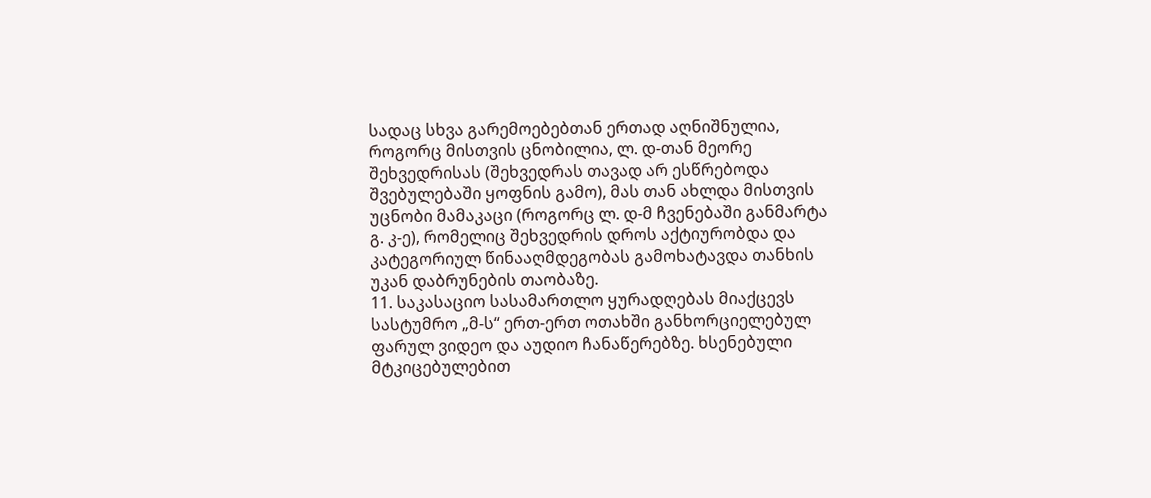სადაც სხვა გარემოებებთან ერთად აღნიშნულია, როგორც მისთვის ცნობილია, ლ. დ-თან მეორე შეხვედრისას (შეხვედრას თავად არ ესწრებოდა შვებულებაში ყოფნის გამო), მას თან ახლდა მისთვის უცნობი მამაკაცი (როგორც ლ. დ-მ ჩვენებაში განმარტა გ. კ-ე), რომელიც შეხვედრის დროს აქტიურობდა და კატეგორიულ წინააღმდეგობას გამოხატავდა თანხის უკან დაბრუნების თაობაზე.
11. საკასაციო სასამართლო ყურადღებას მიაქცევს სასტუმრო „მ-ს“ ერთ-ერთ ოთახში განხორციელებულ ფარულ ვიდეო და აუდიო ჩანაწერებზე. ხსენებული მტკიცებულებით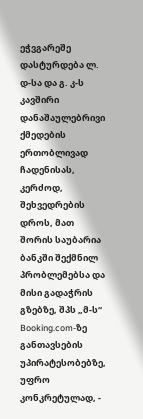ეჭვგარეშე დასტურდება ლ. დ-სა და გ. კ-ს კავშირი დანაშაულებრივი ქმედების ერთობლივად ჩადენისას, კერძოდ, შეხვედრების დროს, მათ შორის საუბარია ბანკში შექმნილ პრობლემებსა და მისი გადაჭრის გზებზე, შპს „მ-ს“ Booking.com-ზე განთავსების უპირატესობებზე, უფრო კონკრეტულად, -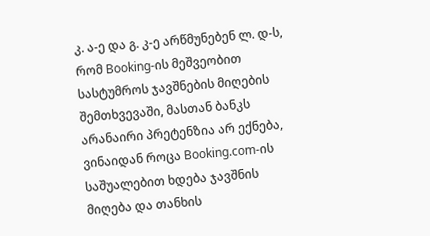კ. ა-ე და გ. კ-ე არწმუნებენ ლ. დ-ს, რომ Booking-ის მეშვეობით სასტუმროს ჯავშნების მიღების შემთხვევაში, მასთან ბანკს არანაირი პრეტენზია არ ექნება, ვინაიდან როცა Booking.com-ის საშუალებით ხდება ჯავშნის მიღება და თანხის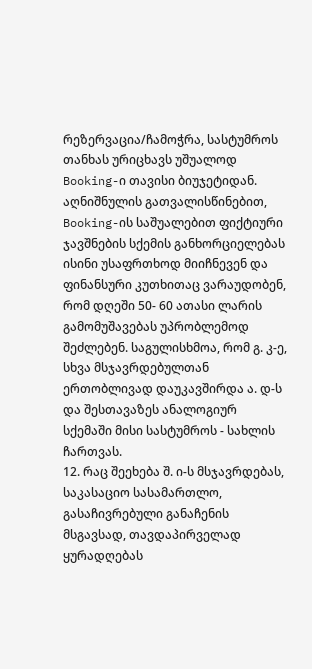რეზერვაცია/ჩამოჭრა, სასტუმროს თანხას ურიცხავს უშუალოდ Booking-ი თავისი ბიუჯეტიდან. აღნიშნულის გათვალისწინებით, Booking-ის საშუალებით ფიქტიური ჯავშნების სქემის განხორციელებას ისინი უსაფრთხოდ მიიჩნევენ და ფინანსური კუთხითაც ვარაუდობენ, რომ დღეში 50- 60 ათასი ლარის გამომუშავებას უპრობლემოდ შეძლებენ. საგულისხმოა, რომ გ. კ-ე, სხვა მსჯავრდებულთან ერთობლივად დაუკავშირდა ა. დ-ს და შესთავაზეს ანალოგიურ სქემაში მისი სასტუმროს - სახლის ჩართვას.
12. რაც შეეხება შ. ი-ს მსჯავრდებას, საკასაციო სასამართლო, გასაჩივრებული განაჩენის მსგავსად, თავდაპირველად ყურადღებას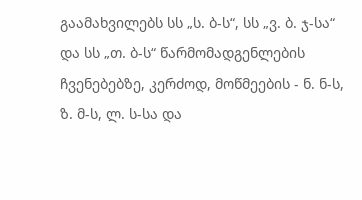გაამახვილებს სს „ს. ბ-ს“, სს „ვ. ბ. ჯ-სა“ და სს „თ. ბ-ს“ წარმომადგენლების ჩვენებებზე, კერძოდ, მოწმეების - ნ. ნ-ს, ზ. მ-ს, ლ. ს-სა და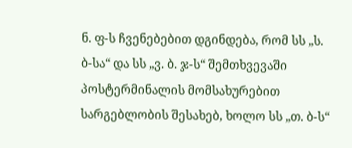ნ. ფ-ს ჩვენებებით დგინდება, რომ სს „ს. ბ-სა“ და სს „ვ. ბ. ჯ-ს“ შემთხვევაში პოსტერმინალის მომსახურებით სარგებლობის შესახებ, ხოლო სს „თ. ბ-ს“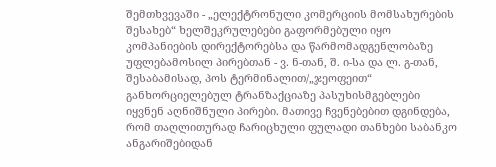შემთხვევაში - „ელექტრონული კომერციის მომსახურების შესახებ“ ხელშეკრულებები გაფორმებული იყო კომპანიების დირექტორებსა და წარმომადგენლობაზე უფლებამოსილ პირებთან - ვ. ნ-თან, შ. ი-სა და ლ. გ-თან, შესაბამისად, პოს ტერმინალით/„ჯეოფეით“ განხორციელებულ ტრანზაქციაზე პასუხისმგებლები იყვნენ აღნიშნული პირები. მათივე ჩვენებებით დგინდება, რომ თაღლითურად ჩარიცხული ფულადი თანხები საბანკო ანგარიშებიდან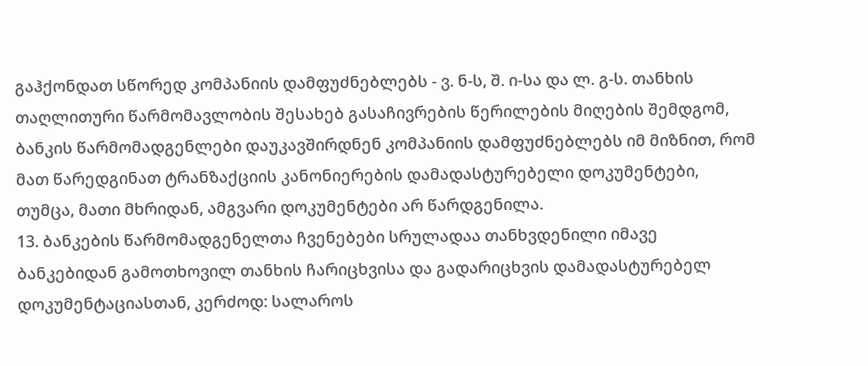გაჰქონდათ სწორედ კომპანიის დამფუძნებლებს - ვ. ნ-ს, შ. ი-სა და ლ. გ-ს. თანხის თაღლითური წარმომავლობის შესახებ გასაჩივრების წერილების მიღების შემდგომ, ბანკის წარმომადგენლები დაუკავშირდნენ კომპანიის დამფუძნებლებს იმ მიზნით, რომ მათ წარედგინათ ტრანზაქციის კანონიერების დამადასტურებელი დოკუმენტები, თუმცა, მათი მხრიდან, ამგვარი დოკუმენტები არ წარდგენილა.
13. ბანკების წარმომადგენელთა ჩვენებები სრულადაა თანხვდენილი იმავე ბანკებიდან გამოთხოვილ თანხის ჩარიცხვისა და გადარიცხვის დამადასტურებელ დოკუმენტაციასთან, კერძოდ: სალაროს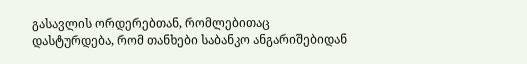გასავლის ორდერებთან, რომლებითაც დასტურდება, რომ თანხები საბანკო ანგარიშებიდან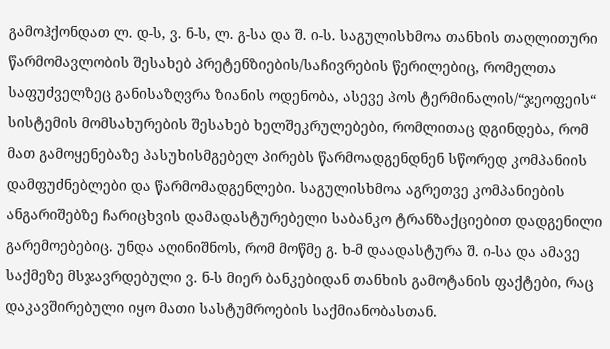გამოჰქონდათ ლ. დ-ს, ვ. ნ-ს, ლ. გ-სა და შ. ი-ს. საგულისხმოა თანხის თაღლითური წარმომავლობის შესახებ პრეტენზიების/საჩივრების წერილებიც, რომელთა საფუძველზეც განისაზღვრა ზიანის ოდენობა, ასევე პოს ტერმინალის/“ჯეოფეის“ სისტემის მომსახურების შესახებ ხელშეკრულებები, რომლითაც დგინდება, რომ მათ გამოყენებაზე პასუხისმგებელ პირებს წარმოადგენდნენ სწორედ კომპანიის დამფუძნებლები და წარმომადგენლები. საგულისხმოა აგრეთვე კომპანიების ანგარიშებზე ჩარიცხვის დამადასტურებელი საბანკო ტრანზაქციებით დადგენილი გარემოებებიც. უნდა აღინიშნოს, რომ მოწმე გ. ხ-მ დაადასტურა შ. ი-სა და ამავე საქმეზე მსჯავრდებული ვ. ნ-ს მიერ ბანკებიდან თანხის გამოტანის ფაქტები, რაც დაკავშირებული იყო მათი სასტუმროების საქმიანობასთან.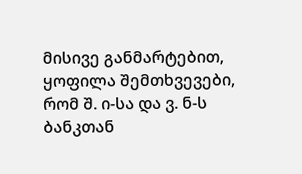მისივე განმარტებით, ყოფილა შემთხვევები, რომ შ. ი-სა და ვ. ნ-ს ბანკთან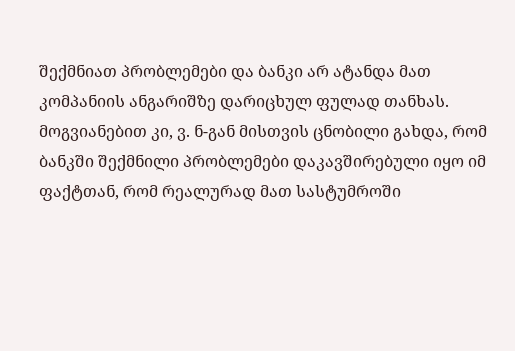შექმნიათ პრობლემები და ბანკი არ ატანდა მათ კომპანიის ანგარიშზე დარიცხულ ფულად თანხას. მოგვიანებით კი, ვ. ნ-გან მისთვის ცნობილი გახდა, რომ ბანკში შექმნილი პრობლემები დაკავშირებული იყო იმ ფაქტთან, რომ რეალურად მათ სასტუმროში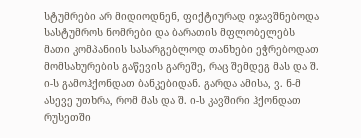სტუმრები არ მიდიოდნენ, ფიქტიურად იჯავშნებოდა სასტუმროს ნომრები და ბარათის მფლობელებს მათი კომპანიის სასარგებლოდ თანხები ეჭრებოდათ მომსახურების გაწევის გარეშე, რაც შემდეგ მას და შ. ი-ს გამოჰქონდათ ბანკებიდან. გარდა ამისა, ვ. ნ-მ ასევე უთხრა, რომ მას და შ. ი-ს კავშირი ჰქონდათ რუსეთში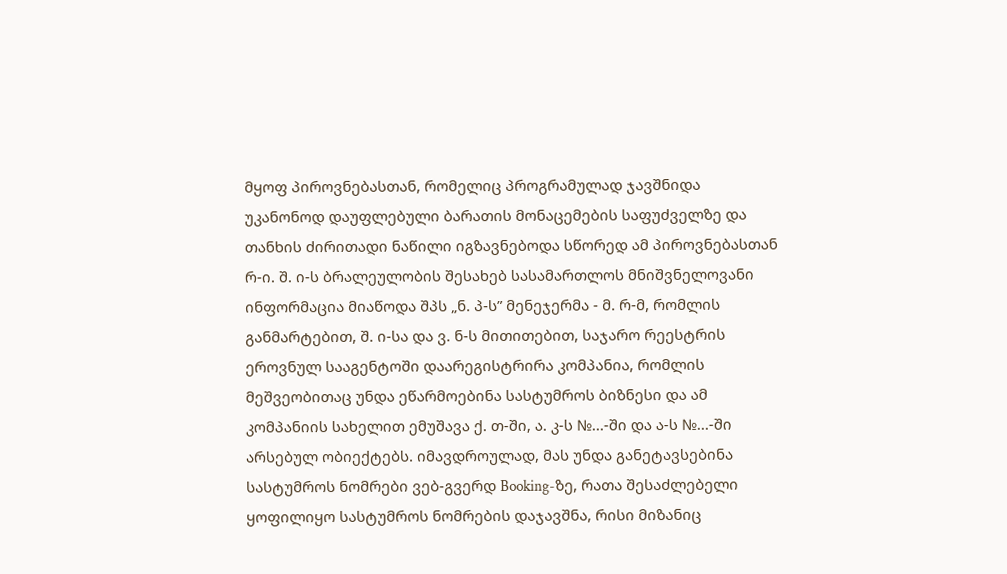მყოფ პიროვნებასთან, რომელიც პროგრამულად ჯავშნიდა უკანონოდ დაუფლებული ბარათის მონაცემების საფუძველზე და თანხის ძირითადი ნაწილი იგზავნებოდა სწორედ ამ პიროვნებასთან რ-ი. შ. ი-ს ბრალეულობის შესახებ სასამართლოს მნიშვნელოვანი ინფორმაცია მიაწოდა შპს „ნ. პ-ს” მენეჯერმა - მ. რ-მ, რომლის განმარტებით, შ. ი-სა და ვ. ნ-ს მითითებით, საჯარო რეესტრის ეროვნულ სააგენტოში დაარეგისტრირა კომპანია, რომლის მეშვეობითაც უნდა ეწარმოებინა სასტუმროს ბიზნესი და ამ კომპანიის სახელით ემუშავა ქ. თ-ში, ა. კ-ს №...-ში და ა-ს №...-ში არსებულ ობიექტებს. იმავდროულად, მას უნდა განეტავსებინა სასტუმროს ნომრები ვებ-გვერდ Booking-ზე, რათა შესაძლებელი ყოფილიყო სასტუმროს ნომრების დაჯავშნა, რისი მიზანიც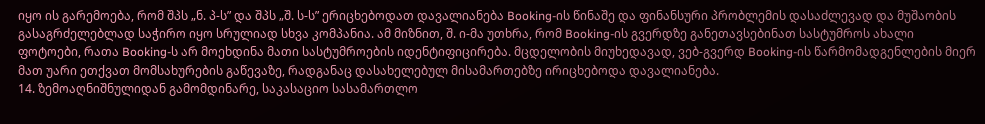იყო ის გარემოება, რომ შპს „ნ. პ-ს” და შპს „შ. ს-ს” ერიცხებოდათ დავალიანება Booking-ის წინაშე და ფინანსური პრობლემის დასაძლევად და მუშაობის გასაგრძელებლად საჭირო იყო სრულიად სხვა კომპანია. ამ მიზნით, შ. ი-მა უთხრა, რომ Booking-ის გვერდზე განეთავსებინათ სასტუმროს ახალი ფოტოები, რათა Booking-ს არ მოეხდინა მათი სასტუმროების იდენტიფიცირება. მცდელობის მიუხედავად, ვებ-გვერდ Booking-ის წარმომადგენლების მიერ მათ უარი ეთქვათ მომსახურების გაწევაზე, რადგანაც დასახელებულ მისამართებზე ირიცხებოდა დავალიანება.
14. ზემოაღნიშნულიდან გამომდინარე, საკასაციო სასამართლო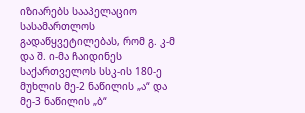იზიარებს სააპელაციო სასამართლოს გადაწყვეტილებას, რომ გ. კ-მ და შ. ი-მა ჩაიდინეს საქართველოს სსკ-ის 180-ე მუხლის მე-2 ნაწილის „ა“ და მე-3 ნაწილის „ბ“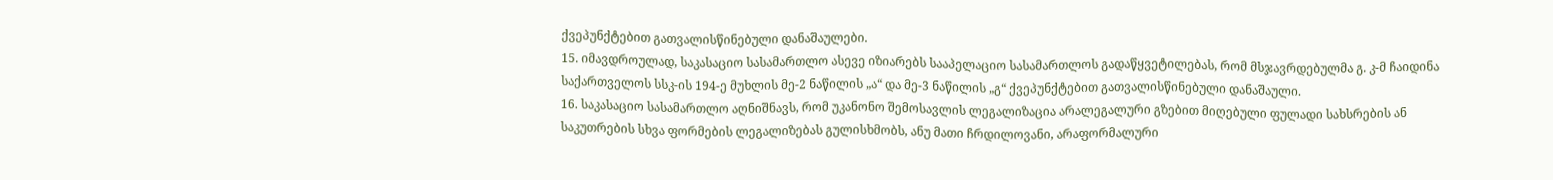ქვეპუნქტებით გათვალისწინებული დანაშაულები.
15. იმავდროულად, საკასაციო სასამართლო ასევე იზიარებს სააპელაციო სასამართლოს გადაწყვეტილებას, რომ მსჯავრდებულმა გ. კ-მ ჩაიდინა საქართველოს სსკ-ის 194-ე მუხლის მე-2 ნაწილის „ა“ და მე-3 ნაწილის „გ“ ქვეპუნქტებით გათვალისწინებული დანაშაული.
16. საკასაციო სასამართლო აღნიშნავს, რომ უკანონო შემოსავლის ლეგალიზაცია არალეგალური გზებით მიღებული ფულადი სახსრების ან საკუთრების სხვა ფორმების ლეგალიზებას გულისხმობს, ანუ მათი ჩრდილოვანი, არაფორმალური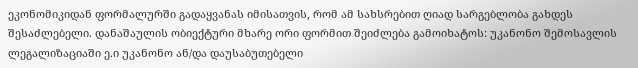ეკონომიკიდან ფორმალურში გადაყვანას იმისათვის, რომ ამ სახსრებით ღიად სარგებლობა გახდეს შესაძლებელი. დანაშაულის ობიექტური მხარე ორი ფორმით შეიძლება გამოიხატოს: უკანონო შემოსავლის ლეგალიზაციაში ე.ი უკანონო ან/და დაუსაბუთებელი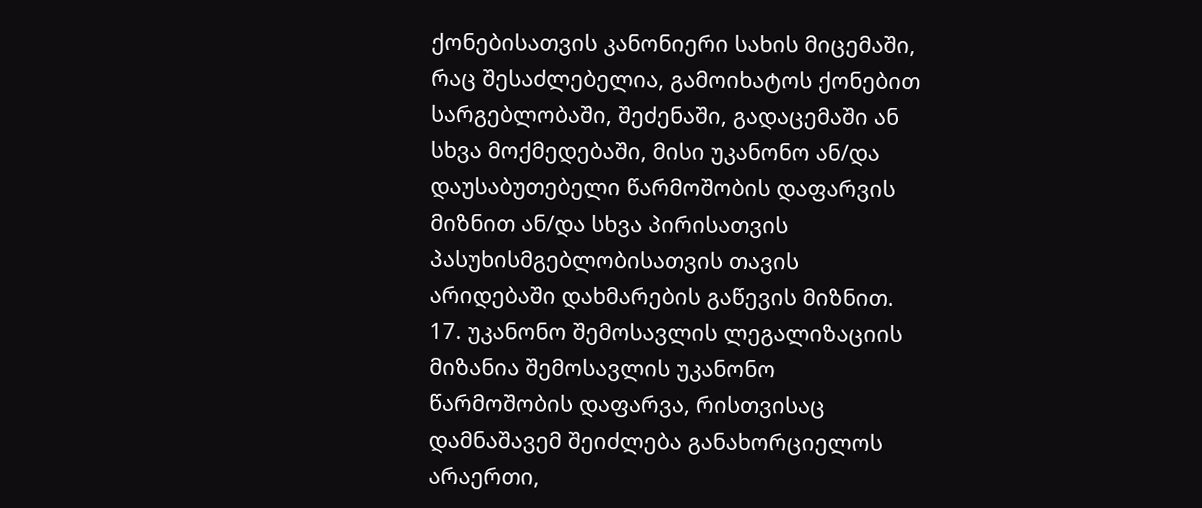ქონებისათვის კანონიერი სახის მიცემაში, რაც შესაძლებელია, გამოიხატოს ქონებით სარგებლობაში, შეძენაში, გადაცემაში ან სხვა მოქმედებაში, მისი უკანონო ან/და დაუსაბუთებელი წარმოშობის დაფარვის მიზნით ან/და სხვა პირისათვის პასუხისმგებლობისათვის თავის არიდებაში დახმარების გაწევის მიზნით.
17. უკანონო შემოსავლის ლეგალიზაციის მიზანია შემოსავლის უკანონო წარმოშობის დაფარვა, რისთვისაც დამნაშავემ შეიძლება განახორციელოს არაერთი,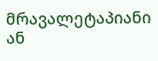მრავალეტაპიანი ან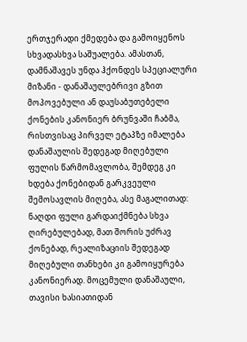ერთჯერადი ქმედება და გამოიყენოს სხვადასხვა საშუალება. ამასთან, დამნაშავეს უნდა ჰქონდეს სპეციალური მიზანი - დანაშაულებრივი გზით მოპოვებული ან დაუსაბუთებელი ქონების კანონიერ ბრუნვაში ჩაბმა, რისთვისაც პირველ ეტაპზე იმალება დანაშაულის შედეგად მიღებული ფულის წარმომავლობა, შემდეგ კი ხდება ქონებიდან გარკვეული შემოსავლის მიღება, ასე მაგალითად: ნაღდი ფული გარდაიქმნება სხვა ღირებულებად, მათ შორის უძრავ ქონებად, რეალიზაციის შედეგად მიღებული თანხები კი გამოიყურება კანონიერად. მოცემული დანაშაული, თავისი ხასიათიდან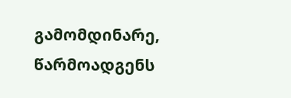გამომდინარე, წარმოადგენს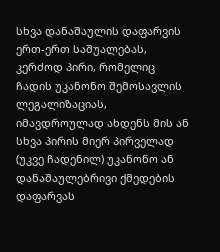სხვა დანაშაულის დაფარვის ერთ-ერთ საშუალებას, კერძოდ პირი, რომელიც ჩადის უკანონო შემოსავლის ლეგალიზაციას, იმავდროულად ახდენს მის ან სხვა პირის მიერ პირველად (უკვე ჩადენილ) უკანონო ან დანაშაულებრივი ქმედების დაფარვას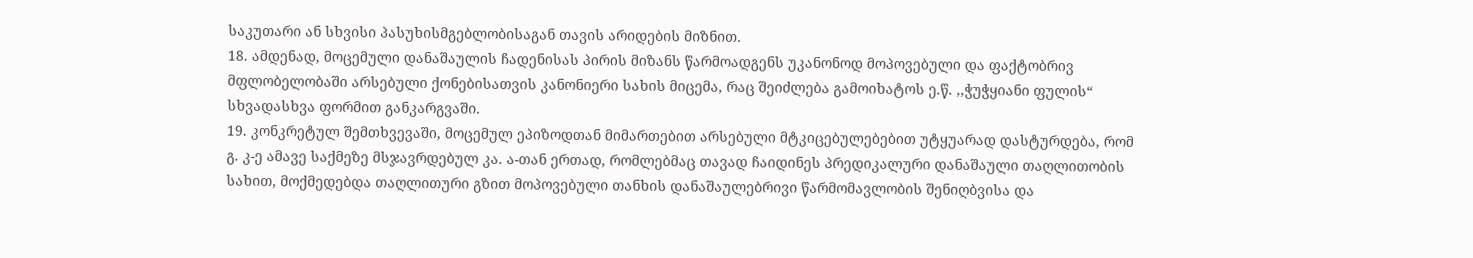საკუთარი ან სხვისი პასუხისმგებლობისაგან თავის არიდების მიზნით.
18. ამდენად, მოცემული დანაშაულის ჩადენისას პირის მიზანს წარმოადგენს უკანონოდ მოპოვებული და ფაქტობრივ მფლობელობაში არსებული ქონებისათვის კანონიერი სახის მიცემა, რაც შეიძლება გამოიხატოს ე.წ. ,,ჭუჭყიანი ფულის“ სხვადასხვა ფორმით განკარგვაში.
19. კონკრეტულ შემთხვევაში, მოცემულ ეპიზოდთან მიმართებით არსებული მტკიცებულებებით უტყუარად დასტურდება, რომ გ. კ-ე ამავე საქმეზე მსჯავრდებულ კა. ა-თან ერთად, რომლებმაც თავად ჩაიდინეს პრედიკალური დანაშაული თაღლითობის სახით, მოქმედებდა თაღლითური გზით მოპოვებული თანხის დანაშაულებრივი წარმომავლობის შენიღბვისა და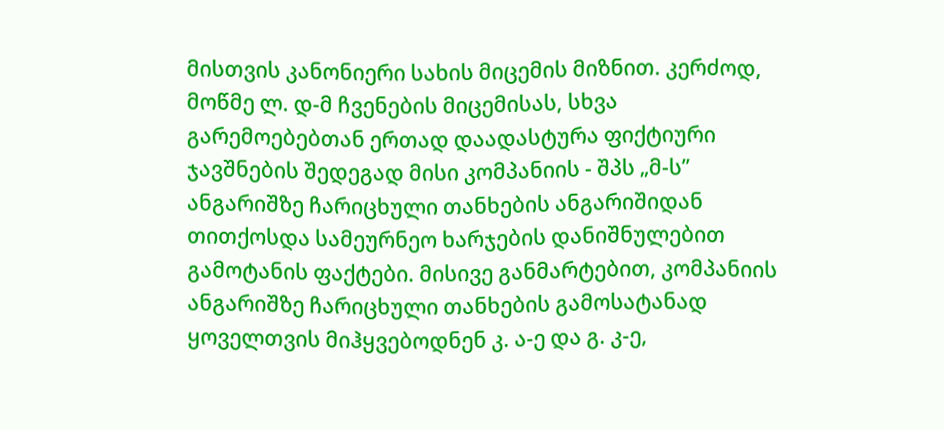მისთვის კანონიერი სახის მიცემის მიზნით. კერძოდ, მოწმე ლ. დ-მ ჩვენების მიცემისას, სხვა გარემოებებთან ერთად დაადასტურა ფიქტიური ჯავშნების შედეგად მისი კომპანიის - შპს „მ-ს’’ ანგარიშზე ჩარიცხული თანხების ანგარიშიდან თითქოსდა სამეურნეო ხარჯების დანიშნულებით გამოტანის ფაქტები. მისივე განმარტებით, კომპანიის ანგარიშზე ჩარიცხული თანხების გამოსატანად ყოველთვის მიჰყვებოდნენ კ. ა-ე და გ. კ-ე,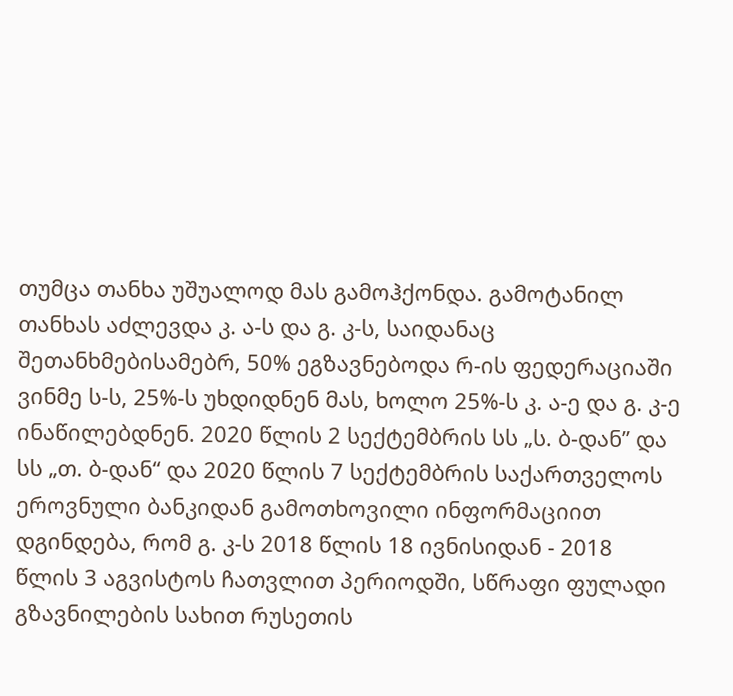თუმცა თანხა უშუალოდ მას გამოჰქონდა. გამოტანილ თანხას აძლევდა კ. ა-ს და გ. კ-ს, საიდანაც შეთანხმებისამებრ, 50% ეგზავნებოდა რ-ის ფედერაციაში ვინმე ს-ს, 25%-ს უხდიდნენ მას, ხოლო 25%-ს კ. ა-ე და გ. კ-ე ინაწილებდნენ. 2020 წლის 2 სექტემბრის სს „ს. ბ-დან” და სს „თ. ბ-დან“ და 2020 წლის 7 სექტემბრის საქართველოს ეროვნული ბანკიდან გამოთხოვილი ინფორმაციით დგინდება, რომ გ. კ-ს 2018 წლის 18 ივნისიდან - 2018 წლის 3 აგვისტოს ჩათვლით პერიოდში, სწრაფი ფულადი გზავნილების სახით რუსეთის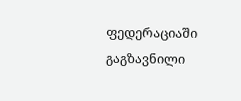ფედერაციაში გაგზავნილი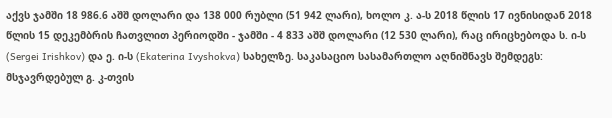აქვს ჯამში 18 986.6 აშშ დოლარი და 138 000 რუბლი (51 942 ლარი), ხოლო კ. ა-ს 2018 წლის 17 ივნისიდან 2018 წლის 15 დეკემბრის ჩათვლით პერიოდში - ჯამში - 4 833 აშშ დოლარი (12 530 ლარი), რაც ირიცხებოდა ს. ი-ს (Sergei Irishkov) და ე. ი-ს (Ekaterina Ivyshokva) სახელზე. საკასაციო სასამართლო აღნიშნავს შემდეგს: მსჯავრდებულ გ. კ-თვის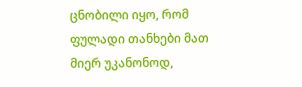ცნობილი იყო, რომ ფულადი თანხები მათ მიერ უკანონოდ,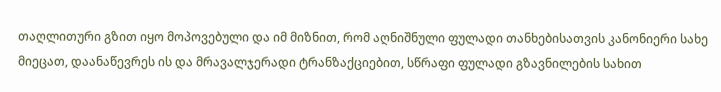თაღლითური გზით იყო მოპოვებული და იმ მიზნით, რომ აღნიშნული ფულადი თანხებისათვის კანონიერი სახე მიეცათ, დაანაწევრეს ის და მრავალჯერადი ტრანზაქციებით, სწრაფი ფულადი გზავნილების სახით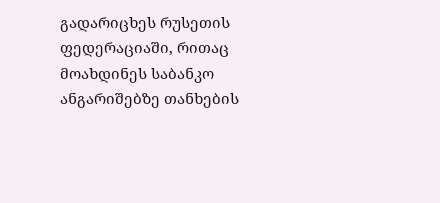გადარიცხეს რუსეთის ფედერაციაში, რითაც მოახდინეს საბანკო ანგარიშებზე თანხების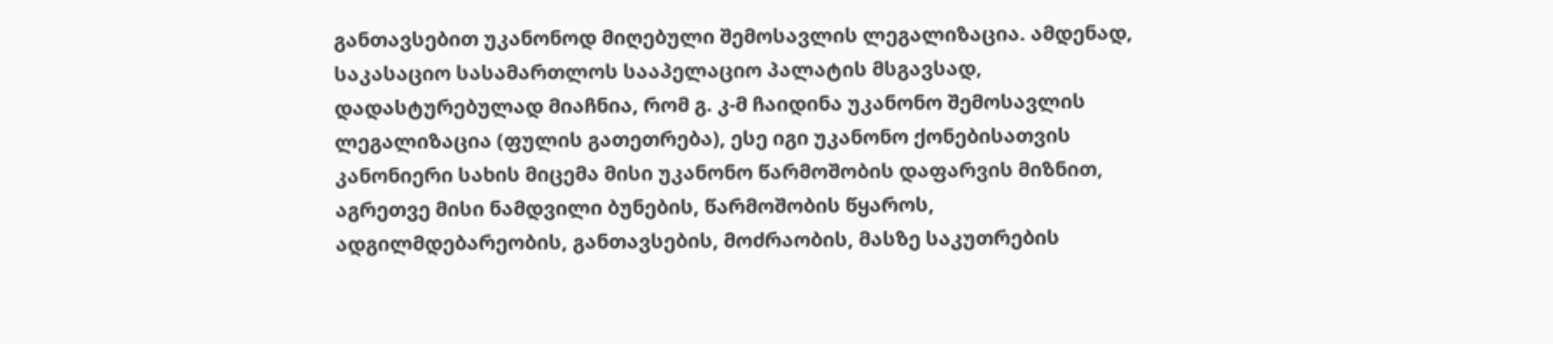განთავსებით უკანონოდ მიღებული შემოსავლის ლეგალიზაცია. ამდენად, საკასაციო სასამართლოს სააპელაციო პალატის მსგავსად, დადასტურებულად მიაჩნია, რომ გ. კ-მ ჩაიდინა უკანონო შემოსავლის ლეგალიზაცია (ფულის გათეთრება), ესე იგი უკანონო ქონებისათვის კანონიერი სახის მიცემა მისი უკანონო წარმოშობის დაფარვის მიზნით, აგრეთვე მისი ნამდვილი ბუნების, წარმოშობის წყაროს, ადგილმდებარეობის, განთავსების, მოძრაობის, მასზე საკუთრების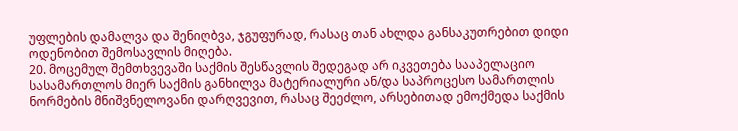უფლების დამალვა და შენიღბვა, ჯგუფურად, რასაც თან ახლდა განსაკუთრებით დიდი ოდენობით შემოსავლის მიღება.
20. მოცემულ შემთხვევაში საქმის შესწავლის შედეგად არ იკვეთება სააპელაციო სასამართლოს მიერ საქმის განხილვა მატერიალური ან/და საპროცესო სამართლის ნორმების მნიშვნელოვანი დარღვევით, რასაც შეეძლო, არსებითად ემოქმედა საქმის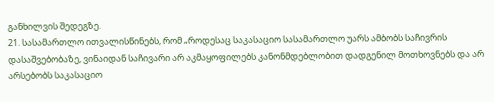განხილვის შედეგზე.
21. სასამართლო ითვალისწინებს, რომ „როდესაც საკასაციო სასამართლო უარს ამბობს საჩივრის დასაშვებობაზე, ვინაიდან საჩივარი არ აკმაყოფილებს კანონმდებლობით დადგენილ მოთხოვნებს და არ არსებობს საკასაციო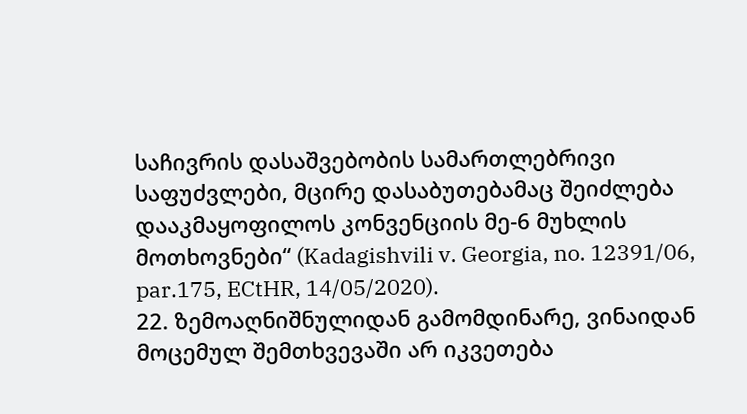საჩივრის დასაშვებობის სამართლებრივი საფუძვლები, მცირე დასაბუთებამაც შეიძლება დააკმაყოფილოს კონვენციის მე-6 მუხლის მოთხოვნები“ (Kadagishvili v. Georgia, no. 12391/06, par.175, ECtHR, 14/05/2020).
22. ზემოაღნიშნულიდან გამომდინარე, ვინაიდან მოცემულ შემთხვევაში არ იკვეთება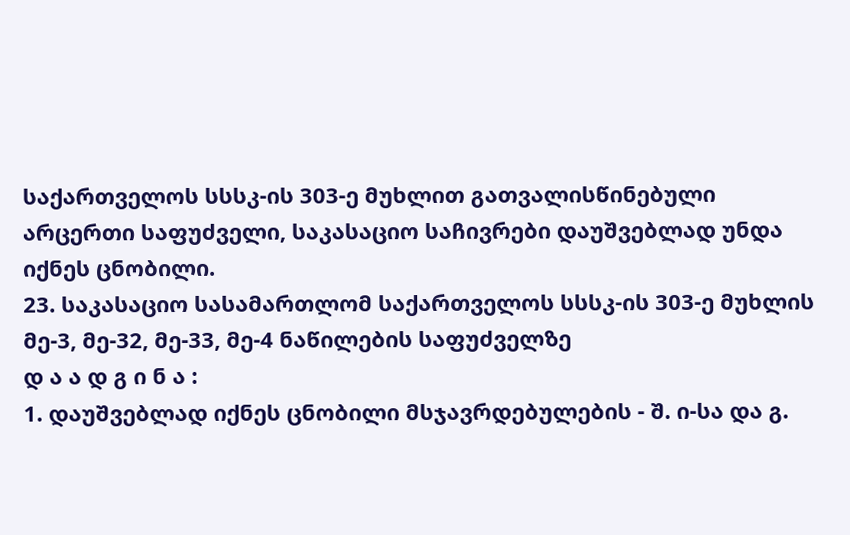საქართველოს სსსკ-ის 303-ე მუხლით გათვალისწინებული არცერთი საფუძველი, საკასაციო საჩივრები დაუშვებლად უნდა იქნეს ცნობილი.
23. საკასაციო სასამართლომ საქართველოს სსსკ-ის 303-ე მუხლის მე-3, მე-32, მე-33, მე-4 ნაწილების საფუძველზე
დ ა ა დ გ ი ნ ა :
1. დაუშვებლად იქნეს ცნობილი მსჯავრდებულების - შ. ი-სა და გ.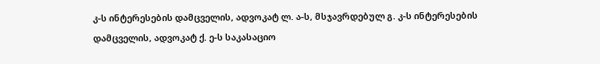კ-ს ინტერესების დამცველის, ადვოკატ ლ. ა-ს, მსჯავრდებულ გ. კ-ს ინტერესების დამცველის, ადვოკატ ქ. ე-ს საკასაციო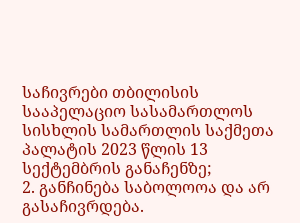საჩივრები თბილისის სააპელაციო სასამართლოს სისხლის სამართლის საქმეთა პალატის 2023 წლის 13 სექტემბრის განაჩენზე;
2. განჩინება საბოლოოა და არ გასაჩივრდება.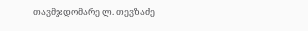თავმჯდომარე ლ. თევზაძე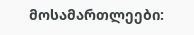მოსამართლეები: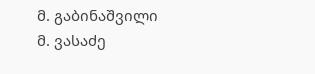მ. გაბინაშვილი
მ. ვასაძე